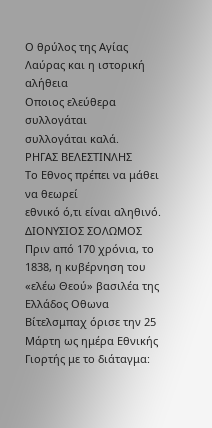Ο θρύλος της Αγίας Λαύρας και η ιστορική αλήθεια
Οποιος ελεύθερα συλλογάται
συλλογάται καλά.
ΡΗΓΑΣ ΒΕΛΕΣΤΙΝΛΗΣ
Το Εθνος πρέπει να μάθει να θεωρεί
εθνικό ό,τι είναι αληθινό.
ΔΙΟΝΥΣΙΟΣ ΣΟΛΩΜΟΣ
Πριν από 170 χρόνια, το 1838, η κυβέρνηση του «ελέω Θεού» βασιλέα της Ελλάδος Οθωνα Βίτελσμπαχ όρισε την 25 Μάρτη ως ημέρα Εθνικής Γιορτής με το διάταγμα: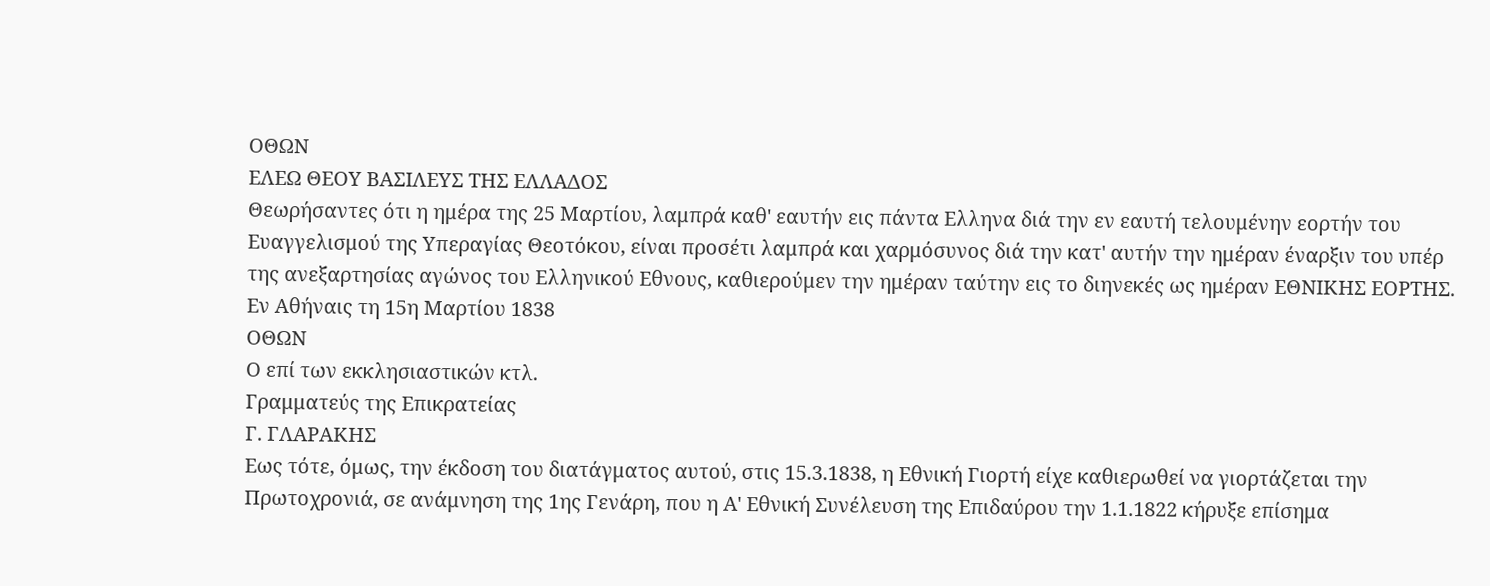ΟΘΩΝ
ΕΛΕΩ ΘΕΟΥ ΒΑΣΙΛΕΥΣ ΤΗΣ ΕΛΛΑΔΟΣ
Θεωρήσαντες ότι η ημέρα της 25 Μαρτίου, λαμπρά καθ' εαυτήν εις πάντα Ελληνα διά την εν εαυτή τελουμένην εορτήν του Ευαγγελισμού της Υπεραγίας Θεοτόκου, είναι προσέτι λαμπρά και χαρμόσυνος διά την κατ' αυτήν την ημέραν έναρξιν του υπέρ της ανεξαρτησίας αγώνος του Ελληνικού Εθνους, καθιερούμεν την ημέραν ταύτην εις το διηνεκές ως ημέραν ΕΘΝΙΚΗΣ ΕΟΡΤΗΣ.
Εν Αθήναις τη 15η Μαρτίου 1838
ΟΘΩΝ
Ο επί των εκκλησιαστικών κτλ.
Γραμματεύς της Επικρατείας
Γ. ΓΛΑΡΑΚΗΣ
Εως τότε, όμως, την έκδοση του διατάγματος αυτού, στις 15.3.1838, η Εθνική Γιορτή είχε καθιερωθεί να γιορτάζεται την Πρωτοχρονιά, σε ανάμνηση της 1ης Γενάρη, που η Α' Εθνική Συνέλευση της Επιδαύρου την 1.1.1822 κήρυξε επίσημα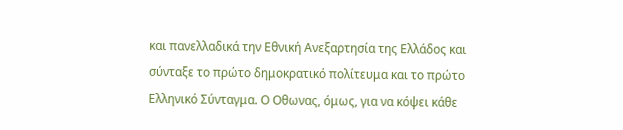και πανελλαδικά την Εθνική Ανεξαρτησία της Ελλάδος και σύνταξε το πρώτο δημοκρατικό πολίτευμα και το πρώτο Ελληνικό Σύνταγμα. Ο Οθωνας, όμως, για να κόψει κάθε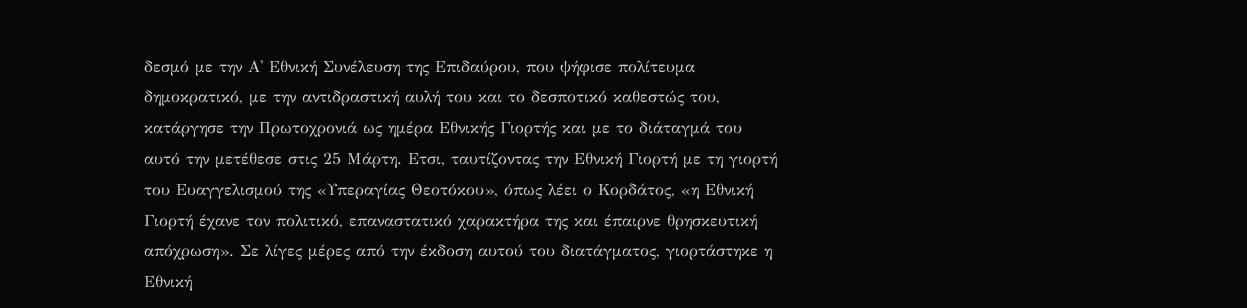δεσμό με την Α' Εθνική Συνέλευση της Επιδαύρου, που ψήφισε πολίτευμα δημοκρατικό, με την αντιδραστική αυλή του και το δεσποτικό καθεστώς του, κατάργησε την Πρωτοχρονιά ως ημέρα Εθνικής Γιορτής και με το διάταγμά του αυτό την μετέθεσε στις 25 Μάρτη. Ετσι, ταυτίζοντας την Εθνική Γιορτή με τη γιορτή του Ευαγγελισμού της «Υπεραγίας Θεοτόκου», όπως λέει ο Κορδάτος, «η Εθνική Γιορτή έχανε τον πολιτικό, επαναστατικό χαρακτήρα της και έπαιρνε θρησκευτική απόχρωση». Σε λίγες μέρες από την έκδοση αυτού του διατάγματος, γιορτάστηκε η Εθνική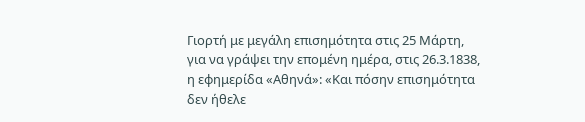Γιορτή με μεγάλη επισημότητα στις 25 Μάρτη, για να γράψει την επομένη ημέρα, στις 26.3.1838, η εφημερίδα «Αθηνά»: «Και πόσην επισημότητα δεν ήθελε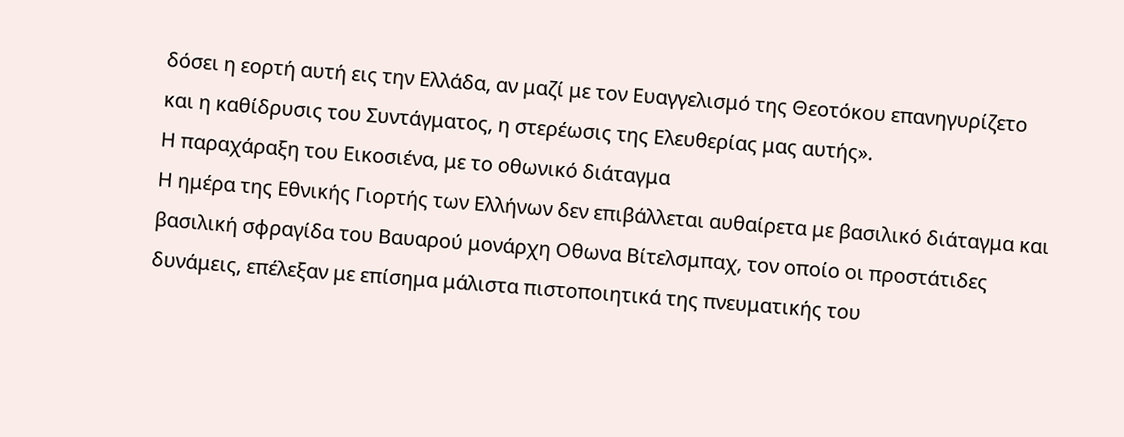δόσει η εορτή αυτή εις την Ελλάδα, αν μαζί με τον Ευαγγελισμό της Θεοτόκου επανηγυρίζετο και η καθίδρυσις του Συντάγματος, η στερέωσις της Ελευθερίας μας αυτής».
Η παραχάραξη του Εικοσιένα, με το οθωνικό διάταγμα
Η ημέρα της Εθνικής Γιορτής των Ελλήνων δεν επιβάλλεται αυθαίρετα με βασιλικό διάταγμα και βασιλική σφραγίδα του Βαυαρού μονάρχη Οθωνα Βίτελσμπαχ, τον οποίο οι προστάτιδες δυνάμεις, επέλεξαν με επίσημα μάλιστα πιστοποιητικά της πνευματικής του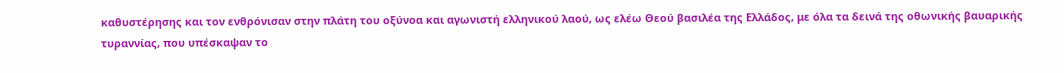καθυστέρησης και τον ενθρόνισαν στην πλάτη του οξύνοα και αγωνιστή ελληνικού λαού, ως ελέω Θεού βασιλέα της Ελλάδος, με όλα τα δεινά της οθωνικής βαυαρικής τυραννίας, που υπέσκαψαν το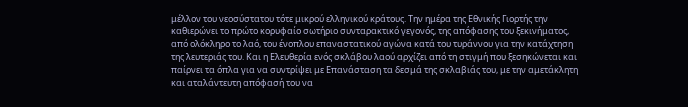μέλλον του νεοσύστατου τότε μικρού ελληνικού κράτους. Την ημέρα της Εθνικής Γιορτής την καθιερώνει το πρώτο κορυφαίο σωτήριο συνταρακτικό γεγονός, της απόφασης του ξεκινήματος, από ολόκληρο το λαό, του ένοπλου επαναστατικού αγώνα κατά του τυράννου για την κατάχτηση της λευτεριάς του. Και η Ελευθερία ενός σκλάβου λαού αρχίζει από τη στιγμή που ξεσηκώνεται και παίρνει τα όπλα για να συντρίψει με Επανάσταση τα δεσμά της σκλαβιάς του, με την αμετάκλητη και αταλάντευτη απόφασή του να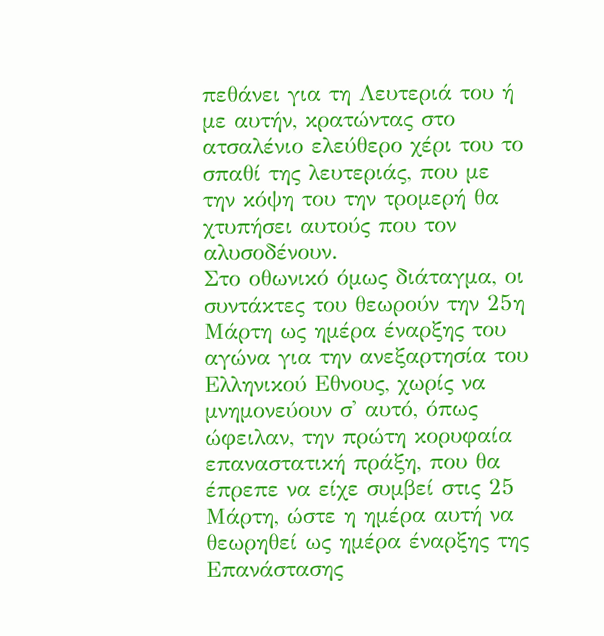πεθάνει για τη Λευτεριά του ή με αυτήν, κρατώντας στο ατσαλένιο ελεύθερο χέρι του το σπαθί της λευτεριάς, που με την κόψη του την τρομερή θα χτυπήσει αυτούς που τον αλυσοδένουν.
Στο οθωνικό όμως διάταγμα, οι συντάκτες του θεωρούν την 25η Μάρτη ως ημέρα έναρξης του αγώνα για την ανεξαρτησία του Ελληνικού Εθνους, χωρίς να μνημονεύουν σ' αυτό, όπως ώφειλαν, την πρώτη κορυφαία επαναστατική πράξη, που θα έπρεπε να είχε συμβεί στις 25 Μάρτη, ώστε η ημέρα αυτή να θεωρηθεί ως ημέρα έναρξης της Επανάστασης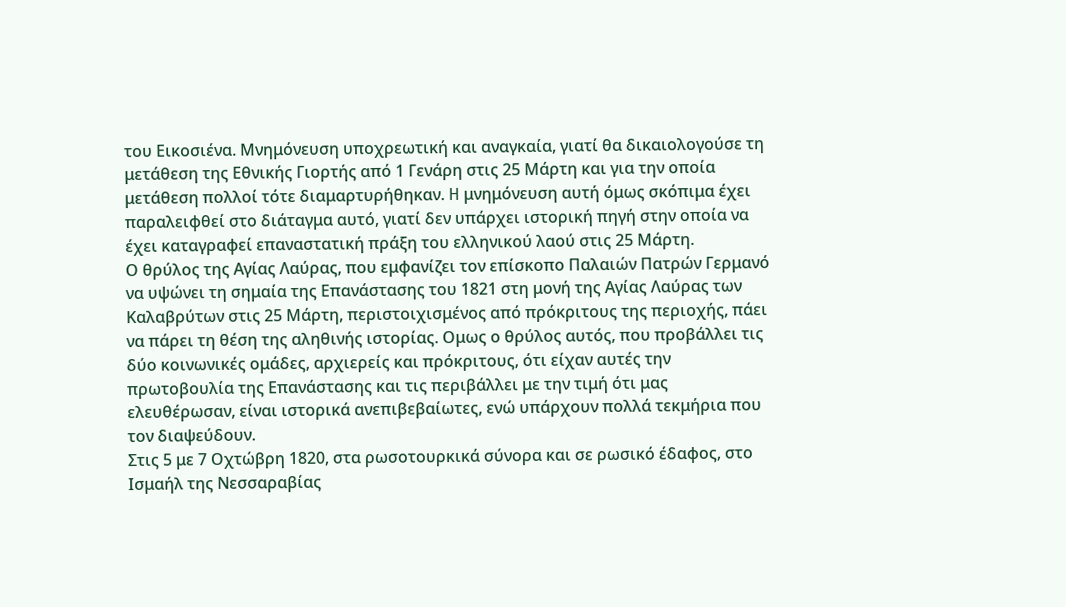του Εικοσιένα. Μνημόνευση υποχρεωτική και αναγκαία, γιατί θα δικαιολογούσε τη μετάθεση της Εθνικής Γιορτής από 1 Γενάρη στις 25 Μάρτη και για την οποία μετάθεση πολλοί τότε διαμαρτυρήθηκαν. H μνημόνευση αυτή όμως σκόπιμα έχει παραλειφθεί στο διάταγμα αυτό, γιατί δεν υπάρχει ιστορική πηγή στην οποία να έχει καταγραφεί επαναστατική πράξη του ελληνικού λαού στις 25 Μάρτη.
Ο θρύλος της Αγίας Λαύρας, που εμφανίζει τον επίσκοπο Παλαιών Πατρών Γερμανό να υψώνει τη σημαία της Επανάστασης του 1821 στη μονή της Αγίας Λαύρας των Καλαβρύτων στις 25 Μάρτη, περιστοιχισμένος από πρόκριτους της περιοχής, πάει να πάρει τη θέση της αληθινής ιστορίας. Ομως ο θρύλος αυτός, που προβάλλει τις δύο κοινωνικές ομάδες, αρχιερείς και πρόκριτους, ότι είχαν αυτές την πρωτοβουλία της Επανάστασης και τις περιβάλλει με την τιμή ότι μας ελευθέρωσαν, είναι ιστορικά ανεπιβεβαίωτες, ενώ υπάρχουν πολλά τεκμήρια που τον διαψεύδουν.
Στις 5 με 7 Οχτώβρη 1820, στα ρωσοτουρκικά σύνορα και σε ρωσικό έδαφος, στο Ισμαήλ της Νεσσαραβίας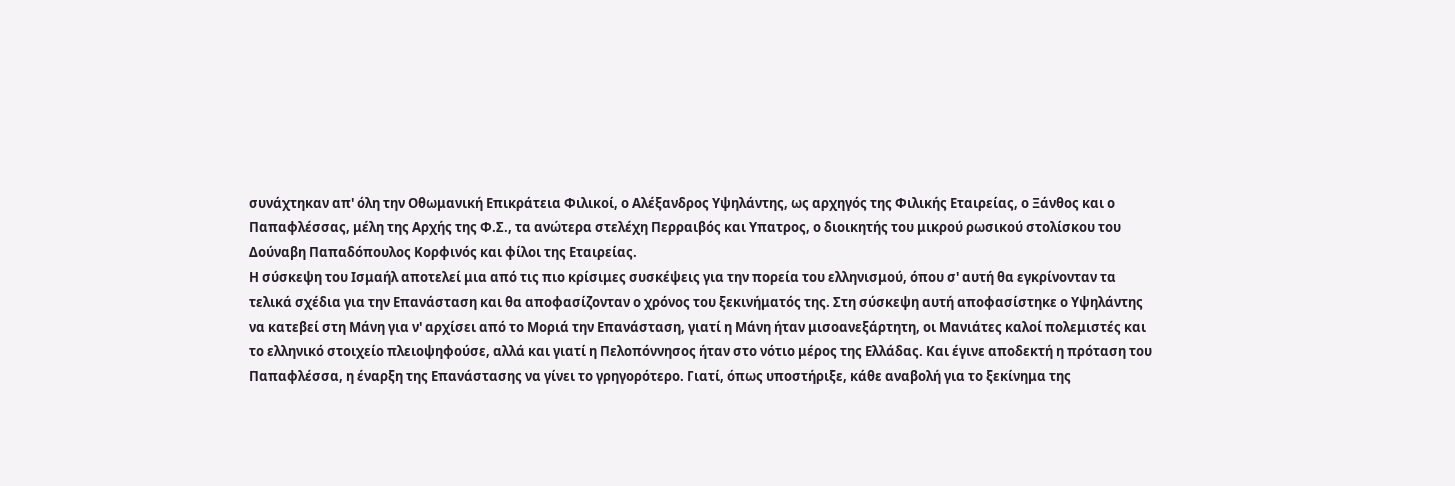συνάχτηκαν απ' όλη την Οθωμανική Επικράτεια Φιλικοί, ο Αλέξανδρος Υψηλάντης, ως αρχηγός της Φιλικής Εταιρείας, ο Ξάνθος και ο Παπαφλέσσας, μέλη της Αρχής της Φ.Σ., τα ανώτερα στελέχη Περραιβός και Υπατρος, ο διοικητής του μικρού ρωσικού στολίσκου του Δούναβη Παπαδόπουλος Κορφινός και φίλοι της Εταιρείας.
Η σύσκεψη του Ισμαήλ αποτελεί μια από τις πιο κρίσιμες συσκέψεις για την πορεία του ελληνισμού, όπου σ' αυτή θα εγκρίνονταν τα τελικά σχέδια για την Επανάσταση και θα αποφασίζονταν ο χρόνος του ξεκινήματός της. Στη σύσκεψη αυτή αποφασίστηκε ο Υψηλάντης να κατεβεί στη Μάνη για ν' αρχίσει από το Μοριά την Επανάσταση, γιατί η Μάνη ήταν μισοανεξάρτητη, οι Μανιάτες καλοί πολεμιστές και το ελληνικό στοιχείο πλειοψηφούσε, αλλά και γιατί η Πελοπόννησος ήταν στο νότιο μέρος της Ελλάδας. Και έγινε αποδεκτή η πρόταση του Παπαφλέσσα, η έναρξη της Επανάστασης να γίνει το γρηγορότερο. Γιατί, όπως υποστήριξε, κάθε αναβολή για το ξεκίνημα της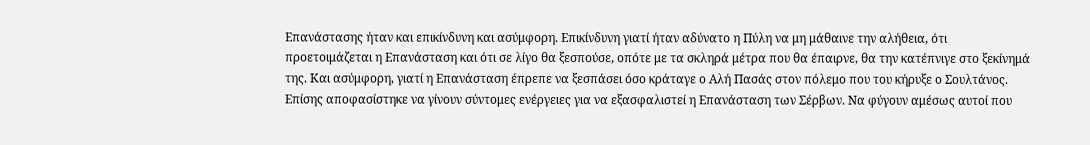Επανάστασης ήταν και επικίνδυνη και ασύμφορη. Επικίνδυνη γιατί ήταν αδύνατο η Πύλη να μη μάθαινε την αλήθεια, ότι προετοιμάζεται η Επανάσταση και ότι σε λίγο θα ξεσπούσε, οπότε με τα σκληρά μέτρα που θα έπαιρνε, θα την κατέπνιγε στο ξεκίνημά της. Και ασύμφορη, γιατί η Επανάσταση έπρεπε να ξεσπάσει όσο κράταγε ο Αλή Πασάς στον πόλεμο που του κήρυξε ο Σουλτάνος.
Επίσης αποφασίστηκε να γίνουν σύντομες ενέργειες για να εξασφαλιστεί η Επανάσταση των Σέρβων. Να φύγουν αμέσως αυτοί που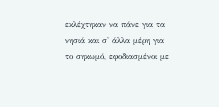εκλέχτηκαν να πάνε για τα νησιά και σ' άλλα μέρη για το σηκωμό, εφοδιασμένοι με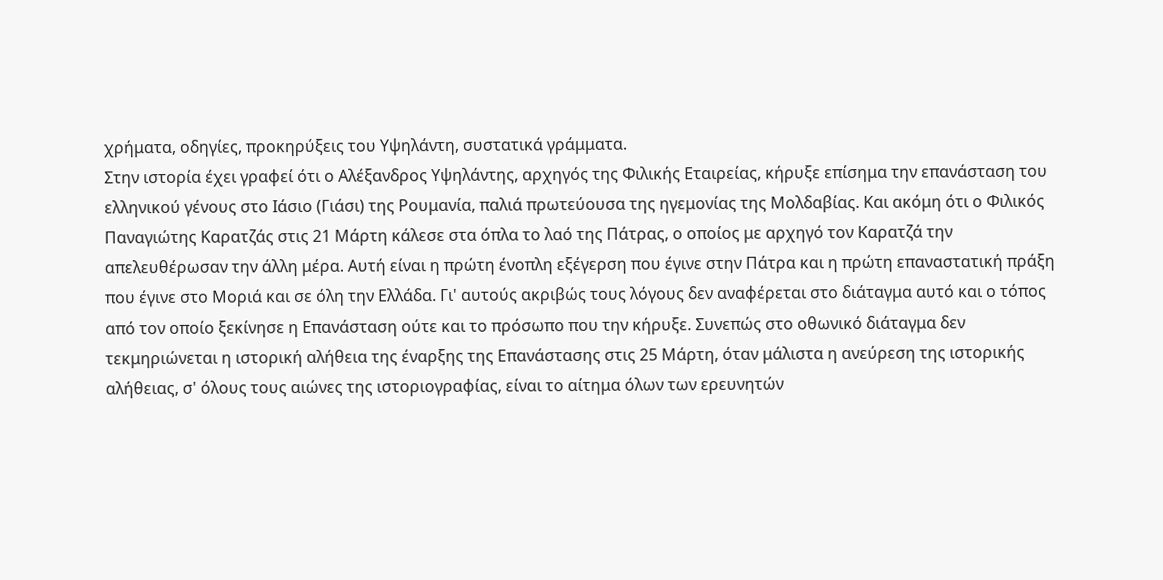χρήματα, οδηγίες, προκηρύξεις του Υψηλάντη, συστατικά γράμματα.
Στην ιστορία έχει γραφεί ότι ο Αλέξανδρος Υψηλάντης, αρχηγός της Φιλικής Εταιρείας, κήρυξε επίσημα την επανάσταση του ελληνικού γένους στο Ιάσιο (Γιάσι) της Ρουμανία, παλιά πρωτεύουσα της ηγεμονίας της Μολδαβίας. Και ακόμη ότι ο Φιλικός Παναγιώτης Καρατζάς στις 21 Μάρτη κάλεσε στα όπλα το λαό της Πάτρας, ο οποίος με αρχηγό τον Καρατζά την απελευθέρωσαν την άλλη μέρα. Αυτή είναι η πρώτη ένοπλη εξέγερση που έγινε στην Πάτρα και η πρώτη επαναστατική πράξη που έγινε στο Μοριά και σε όλη την Ελλάδα. Γι' αυτούς ακριβώς τους λόγους δεν αναφέρεται στο διάταγμα αυτό και ο τόπος από τον οποίο ξεκίνησε η Επανάσταση ούτε και το πρόσωπο που την κήρυξε. Συνεπώς στο οθωνικό διάταγμα δεν τεκμηριώνεται η ιστορική αλήθεια της έναρξης της Επανάστασης στις 25 Μάρτη, όταν μάλιστα η ανεύρεση της ιστορικής αλήθειας, σ' όλους τους αιώνες της ιστοριογραφίας, είναι το αίτημα όλων των ερευνητών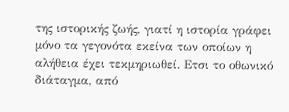της ιστορικής ζωής, γιατί η ιστορία γράφει μόνο τα γεγονότα εκείνα των οποίων η αλήθεια έχει τεκμηριωθεί. Ετσι το οθωνικό διάταγμα, από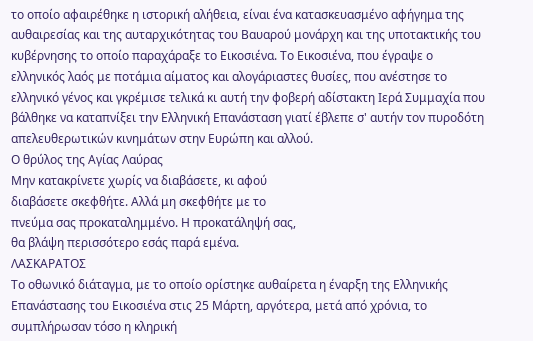το οποίο αφαιρέθηκε η ιστορική αλήθεια, είναι ένα κατασκευασμένο αφήγημα της αυθαιρεσίας και της αυταρχικότητας του Βαυαρού μονάρχη και της υποτακτικής του κυβέρνησης το οποίο παραχάραξε το Εικοσιένα. Το Εικοσιένα, που έγραψε ο ελληνικός λαός με ποτάμια αίματος και αλογάριαστες θυσίες, που ανέστησε το ελληνικό γένος και γκρέμισε τελικά κι αυτή την φοβερή αδίστακτη Ιερά Συμμαχία που βάλθηκε να καταπνίξει την Ελληνική Επανάσταση γιατί έβλεπε σ' αυτήν τον πυροδότη απελευθερωτικών κινημάτων στην Ευρώπη και αλλού.
Ο θρύλος της Αγίας Λαύρας
Μην κατακρίνετε χωρίς να διαβάσετε, κι αφού
διαβάσετε σκεφθήτε. Αλλά μη σκεφθήτε με το
πνεύμα σας προκαταλημμένο. Η προκατάληψή σας,
θα βλάψη περισσότερο εσάς παρά εμένα.
ΛΑΣΚΑΡΑΤΟΣ
Το οθωνικό διάταγμα, με το οποίο ορίστηκε αυθαίρετα η έναρξη της Ελληνικής Επανάστασης του Εικοσιένα στις 25 Μάρτη, αργότερα, μετά από χρόνια, το συμπλήρωσαν τόσο η κληρική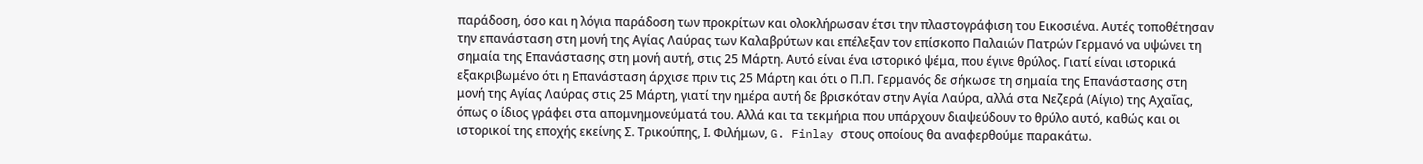παράδοση, όσο και η λόγια παράδοση των προκρίτων και ολοκλήρωσαν έτσι την πλαστογράφιση του Εικοσιένα. Αυτές τοποθέτησαν την επανάσταση στη μονή της Αγίας Λαύρας των Καλαβρύτων και επέλεξαν τον επίσκοπο Παλαιών Πατρών Γερμανό να υψώνει τη σημαία της Επανάστασης στη μονή αυτή, στις 25 Μάρτη. Αυτό είναι ένα ιστορικό ψέμα, που έγινε θρύλος. Γιατί είναι ιστορικά εξακριβωμένο ότι η Επανάσταση άρχισε πριν τις 25 Μάρτη και ότι ο Π.Π. Γερμανός δε σήκωσε τη σημαία της Επανάστασης στη μονή της Αγίας Λαύρας στις 25 Μάρτη, γιατί την ημέρα αυτή δε βρισκόταν στην Αγία Λαύρα, αλλά στα Νεζερά (Αίγιο) της Αχαΐας, όπως ο ίδιος γράφει στα απομνημονεύματά του. Αλλά και τα τεκμήρια που υπάρχουν διαψεύδουν το θρύλο αυτό, καθώς και οι ιστορικοί της εποχής εκείνης Σ. Τρικούπης, Ι. Φιλήμων, G. Finlay στους οποίους θα αναφερθούμε παρακάτω.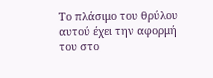Το πλάσιμο του θρύλου αυτού έχει την αφορμή του στο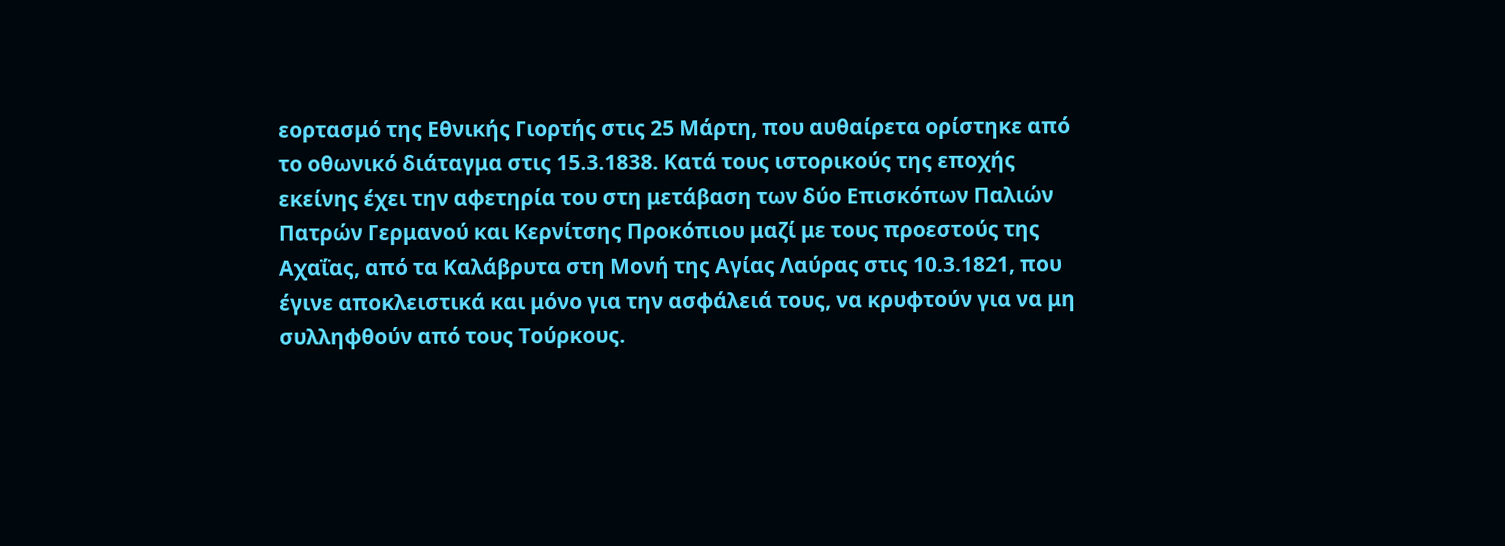εορτασμό της Εθνικής Γιορτής στις 25 Μάρτη, που αυθαίρετα ορίστηκε από το οθωνικό διάταγμα στις 15.3.1838. Κατά τους ιστορικούς της εποχής εκείνης έχει την αφετηρία του στη μετάβαση των δύο Επισκόπων Παλιών Πατρών Γερμανού και Κερνίτσης Προκόπιου μαζί με τους προεστούς της Αχαΐας, από τα Καλάβρυτα στη Μονή της Αγίας Λαύρας στις 10.3.1821, που έγινε αποκλειστικά και μόνο για την ασφάλειά τους, να κρυφτούν για να μη συλληφθούν από τους Τούρκους.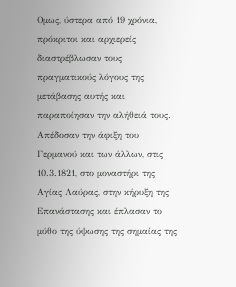Ομως, ύστερα από 19 χρόνια, πρόκριτοι και αρχιερείς διαστρέβλωσαν τους πραγματικούς λόγους της μετάβασης αυτής και παραποίησαν την αλήθειά τους. Απέδοσαν την άφιξη του Γερμανού και των άλλων, στις 10.3.1821, στο μοναστήρι της Αγίας Λαύρας, στην κήρυξη της Επανάστασης και έπλασαν το μύθο της ύψωσης της σημαίας της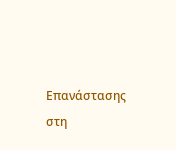Επανάστασης στη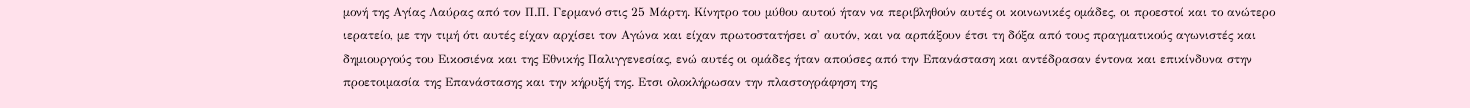μονή της Αγίας Λαύρας από τον Π.Π. Γερμανό στις 25 Μάρτη. Κίνητρο του μύθου αυτού ήταν να περιβληθούν αυτές οι κοινωνικές ομάδες, οι προεστοί και το ανώτερο ιερατείο, με την τιμή ότι αυτές είχαν αρχίσει τον Αγώνα και είχαν πρωτοστατήσει σ' αυτόν, και να αρπάξουν έτσι τη δόξα από τους πραγματικούς αγωνιστές και δημιουργούς του Εικοσιένα και της Εθνικής Παλιγγενεσίας, ενώ αυτές οι ομάδες ήταν απούσες από την Επανάσταση και αντέδρασαν έντονα και επικίνδυνα στην προετοιμασία της Επανάστασης και την κήρυξή της. Ετσι ολοκλήρωσαν την πλαστογράφηση της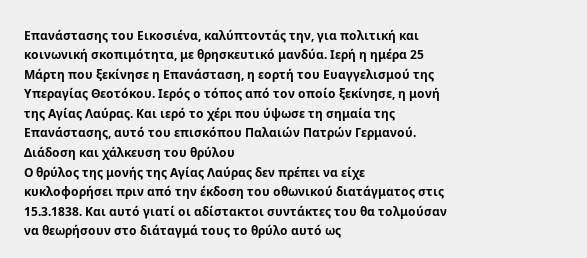Επανάστασης του Εικοσιένα, καλύπτοντάς την, για πολιτική και κοινωνική σκοπιμότητα, με θρησκευτικό μανδύα. Ιερή η ημέρα 25 Μάρτη που ξεκίνησε η Επανάσταση, η εορτή του Ευαγγελισμού της Υπεραγίας Θεοτόκου. Ιερός ο τόπος από τον οποίο ξεκίνησε, η μονή της Αγίας Λαύρας. Και ιερό το χέρι που ύψωσε τη σημαία της Επανάστασης, αυτό του επισκόπου Παλαιών Πατρών Γερμανού.
Διάδοση και χάλκευση του θρύλου
Ο θρύλος της μονής της Αγίας Λαύρας δεν πρέπει να είχε κυκλοφορήσει πριν από την έκδοση του οθωνικού διατάγματος στις 15.3.1838. Και αυτό γιατί οι αδίστακτοι συντάκτες του θα τολμούσαν να θεωρήσουν στο διάταγμά τους το θρύλο αυτό ως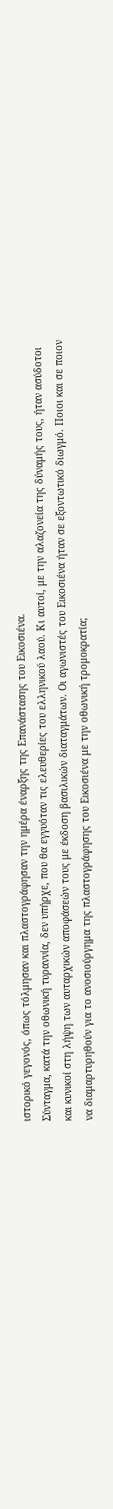ιστορικό γεγονός, όπως τόλμησαν και πλαστογράφησαν την ημέρα έναρξης της Επανάστασης του Εικοσιένα.
Σύνταγμα, κατά την οθωνική τυραννία, δεν υπήρχε, που θα εγγυόταν τις ελευθερίες του ελληνικού λαού. Κι αυτοί, με την αλαζονεία της δύναμής τους, ήταν ασύδοτοι και κυνικοί στη λήψη των αυταρχικών αποφάσεών τους με έκδοση βασιλικών διαταγμάτων. Οι αγωνιστές του Εικοσιένα ήταν σε εξοντωτικό διωγμό. Ποιοι και σε ποιον να διαμαρτυρηθούν για το ανοσιούργημα της πλαστογράφησης του Εικοσιένα με την οθωνική τρομοκρατία;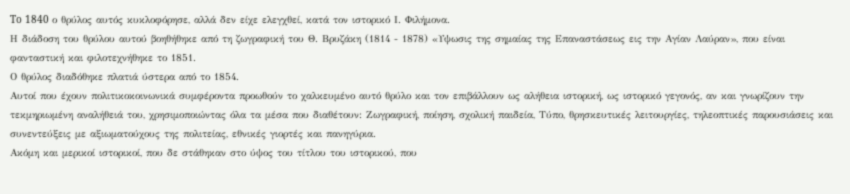To 1840 ο θρύλος αυτός κυκλοφόρησε, αλλά δεν είχε ελεγχθεί, κατά τον ιστορικό Ι. Φιλήμονα.
Η διάδοση του θρύλου αυτού βοηθήθηκε από τη ζωγραφική του Θ. Βρυζάκη (1814 - 1878) «Υψωσις της σημαίας της Επαναστάσεως εις την Αγίαν Λαύραν», που είναι φανταστική και φιλοτεχνήθηκε το 1851.
Ο θρύλος διαδόθηκε πλατιά ύστερα από το 1854.
Αυτοί που έχουν πολιτικοκοινωνικά συμφέροντα προωθούν το χαλκευμένο αυτό θρύλο και τον επιβάλλουν ως αλήθεια ιστορική, ως ιστορικό γεγονός, αν και γνωρίζουν την τεκμηριωμένη αναλήθειά του, χρησιμοποιώντας όλα τα μέσα που διαθέτουν: Ζωγραφική, ποίηση, σχολική παιδεία, Τύπο, θρησκευτικές λειτουργίες, τηλεοπτικές παρουσιάσεις και συνεντεύξεις με αξιωματούχους της πολιτείας, εθνικές γιορτές και πανηγύρια.
Ακόμη και μερικοί ιστορικοί, που δε στάθηκαν στο ύψος του τίτλου του ιστορικού, που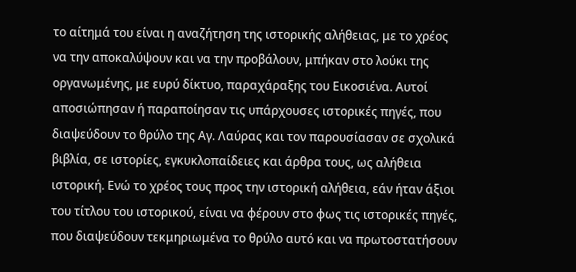το αίτημά του είναι η αναζήτηση της ιστορικής αλήθειας, με το χρέος να την αποκαλύψουν και να την προβάλουν, μπήκαν στο λούκι της οργανωμένης, με ευρύ δίκτυο, παραχάραξης του Εικοσιένα. Αυτοί αποσιώπησαν ή παραποίησαν τις υπάρχουσες ιστορικές πηγές, που διαψεύδουν το θρύλο της Αγ. Λαύρας και τον παρουσίασαν σε σχολικά βιβλία, σε ιστορίες, εγκυκλοπαίδειες και άρθρα τους, ως αλήθεια ιστορική. Ενώ το χρέος τους προς την ιστορική αλήθεια, εάν ήταν άξιοι του τίτλου του ιστορικού, είναι να φέρουν στο φως τις ιστορικές πηγές, που διαψεύδουν τεκμηριωμένα το θρύλο αυτό και να πρωτοστατήσουν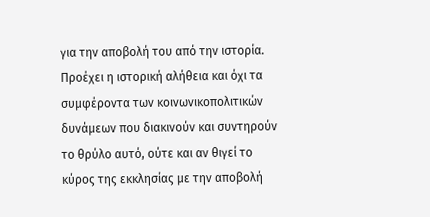για την αποβολή του από την ιστορία. Προέχει η ιστορική αλήθεια και όχι τα συμφέροντα των κοινωνικοπολιτικών δυνάμεων που διακινούν και συντηρούν το θρύλο αυτό, ούτε και αν θιγεί το κύρος της εκκλησίας με την αποβολή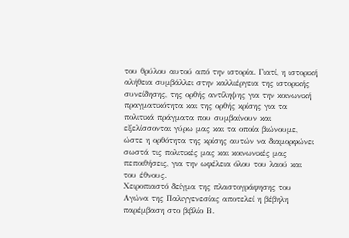του θρύλου αυτού από την ιστορία. Γιατί, η ιστορική αλήθεια συμβάλλει στην καλλιέργεια της ιστορικής συνείδησης, της ορθής αντίληψης για την κοινωνική πραγματικότητα και της ορθής κρίσης για τα πολιτικά πράγματα που συμβαίνουν και εξελίσσονται γύρω μας και τα οποία βιώνουμε, ώστε η ορθότητα της κρίσης αυτών να διαμορφώνει σωστά τις πολιτικές μας και κοινωνικές μας πεποιθήσεις, για την ωφέλεια όλου του λαού και του έθνους.
Χειροπιαστό δείγμα της πλαστογράφησης του Αγώνα της Παλιγγενεσίας αποτελεί η βέβηλη παρέμβαση στο βιβλίο Β.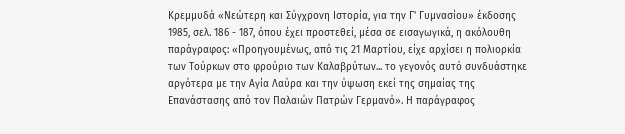Κρεμμυδά «Νεώτερη και Σύγχρονη Ιστορία, για την Γ' Γυμνασίου» έκδοσης 1985, σελ. 186 - 187, όπου έχει προστεθεί, μέσα σε εισαγωγικά, η ακόλουθη παράγραφος: «Προηγουμένως, από τις 21 Μαρτίου, είχε αρχίσει η πολιορκία των Τούρκων στο φρούριο των Καλαβρύτων... το γεγονός αυτό συνδυάστηκε αργότερα με την Αγία Λαύρα και την ύψωση εκεί της σημαίας της Επανάστασης από τον Παλαιών Πατρών Γερμανό». Η παράγραφος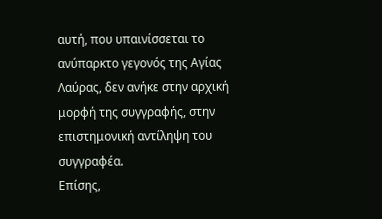αυτή, που υπαινίσσεται το ανύπαρκτο γεγονός της Αγίας Λαύρας, δεν ανήκε στην αρχική μορφή της συγγραφής, στην επιστημονική αντίληψη του συγγραφέα.
Επίσης,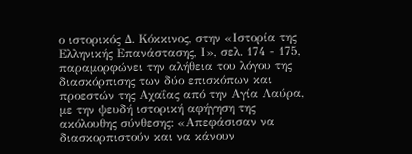ο ιστορικός Δ. Κόκκινος, στην «Ιστορία της Ελληνικής Επανάστασης, Ι», σελ. 174 - 175, παραμορφώνει την αλήθεια του λόγου της διασκόρπισης των δύο επισκόπων και προεστών της Αχαΐας από την Αγία Λαύρα, με την ψευδή ιστορική αφήγηση της ακόλουθης σύνθεσης: «Απεφάσισαν να διασκορπιστούν και να κάνουν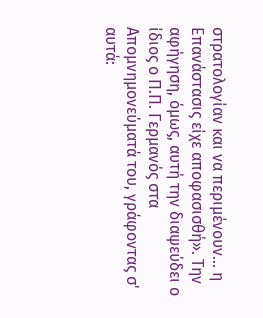στρατολογίαν και να περιμένουν... η Επανάστασις είχε αποφασισθή». Την αφήγηση, όμως, αυτή την διαψεύδει ο ίδιος ο Π.Π. Γερμανός στα Απομνημονεύματά του, γράφοντας σ' αυτά: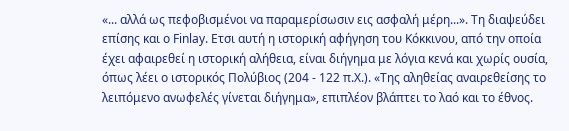«... αλλά ως πεφοβισμένοι να παραμερίσωσιν εις ασφαλή μέρη...». Τη διαψεύδει επίσης και ο Finlay. Ετσι αυτή η ιστορική αφήγηση του Κόκκινου, από την οποία έχει αφαιρεθεί η ιστορική αλήθεια, είναι διήγημα με λόγια κενά και χωρίς ουσία, όπως λέει ο ιστορικός Πολύβιος (204 - 122 π.Χ.). «Της αληθείας αναιρεθείσης το λειπόμενο ανωφελές γίνεται διήγημα», επιπλέον βλάπτει το λαό και το έθνος.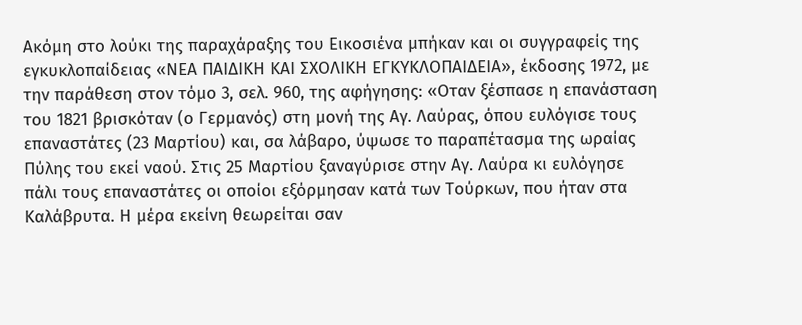Ακόμη στο λούκι της παραχάραξης του Εικοσιένα μπήκαν και οι συγγραφείς της εγκυκλοπαίδειας «ΝΕΑ ΠΑΙΔΙΚΗ ΚΑΙ ΣΧΟΛΙΚΗ ΕΓΚΥΚΛΟΠΑΙΔΕΙΑ», έκδοσης 1972, με την παράθεση στον τόμο 3, σελ. 960, της αφήγησης: «Οταν ξέσπασε η επανάσταση του 1821 βρισκόταν (ο Γερμανός) στη μονή της Αγ. Λαύρας, όπου ευλόγισε τους επαναστάτες (23 Μαρτίου) και, σα λάβαρο, ύψωσε το παραπέτασμα της ωραίας Πύλης του εκεί ναού. Στις 25 Μαρτίου ξαναγύρισε στην Αγ. Λαύρα κι ευλόγησε πάλι τους επαναστάτες οι οποίοι εξόρμησαν κατά των Τούρκων, που ήταν στα Καλάβρυτα. Η μέρα εκείνη θεωρείται σαν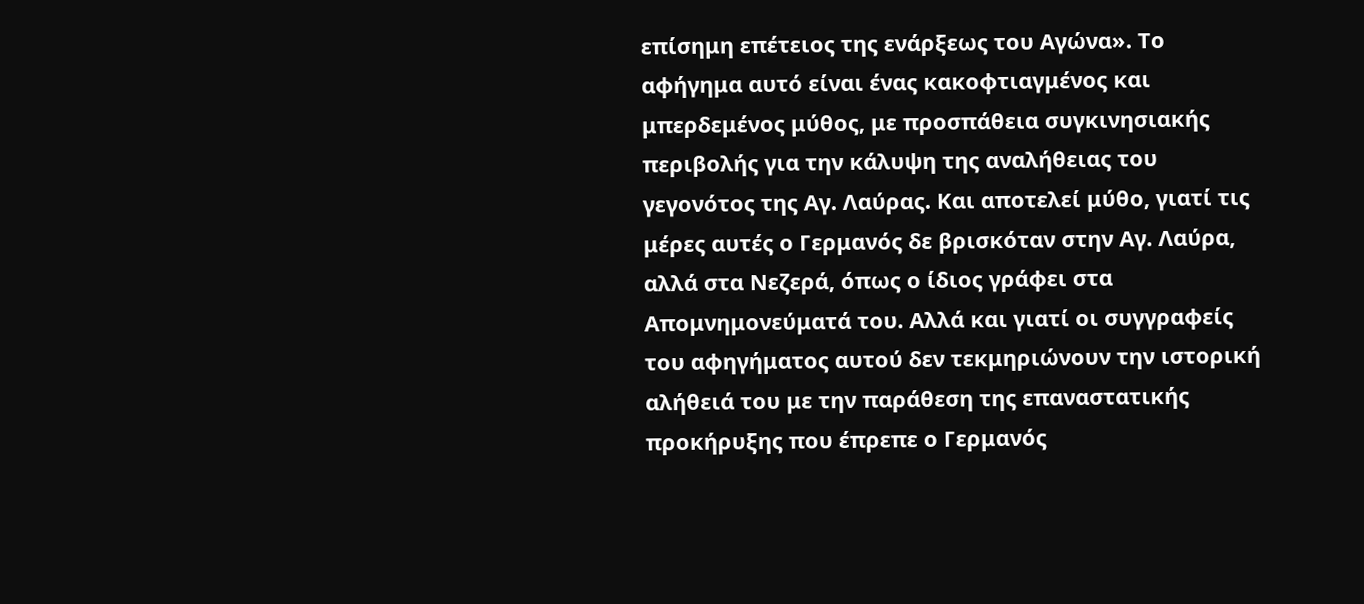επίσημη επέτειος της ενάρξεως του Αγώνα». Το αφήγημα αυτό είναι ένας κακοφτιαγμένος και μπερδεμένος μύθος, με προσπάθεια συγκινησιακής περιβολής για την κάλυψη της αναλήθειας του γεγονότος της Αγ. Λαύρας. Και αποτελεί μύθο, γιατί τις μέρες αυτές ο Γερμανός δε βρισκόταν στην Αγ. Λαύρα, αλλά στα Νεζερά, όπως ο ίδιος γράφει στα Απομνημονεύματά του. Αλλά και γιατί οι συγγραφείς του αφηγήματος αυτού δεν τεκμηριώνουν την ιστορική αλήθειά του με την παράθεση της επαναστατικής προκήρυξης που έπρεπε ο Γερμανός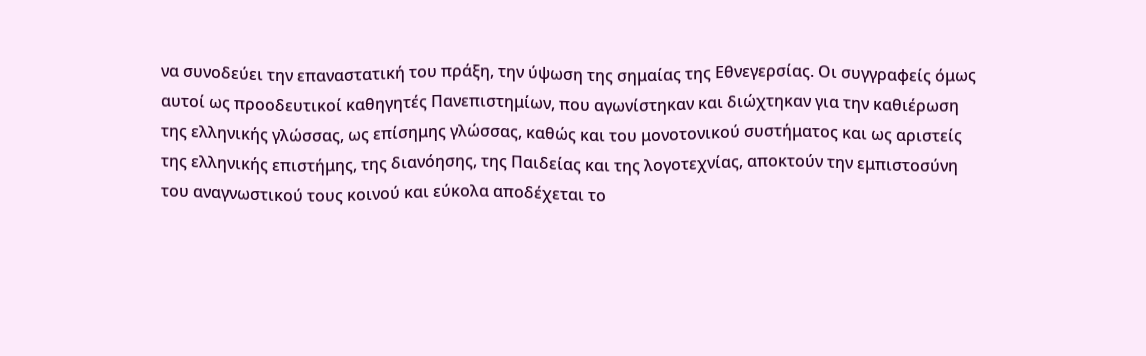να συνοδεύει την επαναστατική του πράξη, την ύψωση της σημαίας της Εθνεγερσίας. Οι συγγραφείς όμως αυτοί ως προοδευτικοί καθηγητές Πανεπιστημίων, που αγωνίστηκαν και διώχτηκαν για την καθιέρωση της ελληνικής γλώσσας, ως επίσημης γλώσσας, καθώς και του μονοτονικού συστήματος και ως αριστείς της ελληνικής επιστήμης, της διανόησης, της Παιδείας και της λογοτεχνίας, αποκτούν την εμπιστοσύνη του αναγνωστικού τους κοινού και εύκολα αποδέχεται το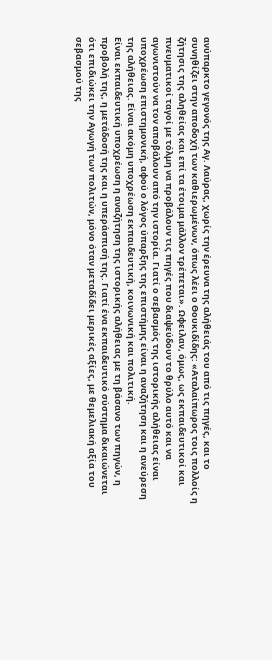ανύπαρκτο γεγονός της Αγ. Λαύρας, χωρίς την έρευνα της αλήθειάς του από τις πηγές, και το συνηθίζει στην αποδοχή των καθιερωμένων, όπως λέει ο Θουκιδίδης: «Αταλαίπωρος τοις πολλοίς η ζήτησις της αληθείας και επί τα έτοιμα μάλλον τρέπεται». Ωφειλαν, όμως, ως εκπαιδευτικοί και πνευματικοί ταγοί με τόλμη να προβάλουν τις πηγές που διαψεύδουν το θρύλο αυτό και να αγωνιστούν να τον αποβάλουν από την ιστορία. Γιατί ο σεβασμός της ιστορικής αλήθειας είναι υποχρέωση επιστημονική, αφού ο λόγος ύπαρξης της επιστήμης είναι η αναζήτηση και η ανεύρεση της αλήθειας. Είναι ακόμη υποχρέωση εκπαιδευτική, κοινωνική και πολιτική.
Είναι εκπαιδευτική υποχρέωση η αναζήτηση της ιστορικής αλήθειας με τη βάσανο των πηγών, η προβολή της, η μετάδοσή της και η υπεράσπισή της. Γιατί ένα εκπαιδευτικό σύστημα δικαιώνεται ότι επιδιώκει την Αγωγή των πολιτών, μόνο όταν μεταδίδει μερικές αξίες, με θεμελιακή αξία του σεβασμού της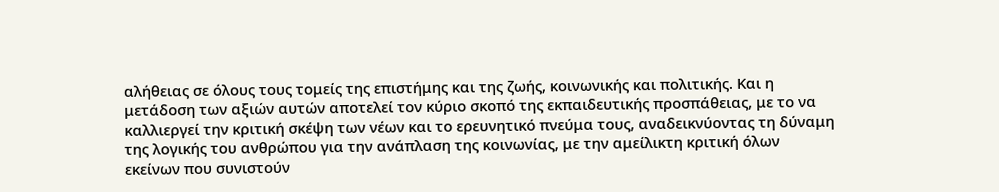αλήθειας σε όλους τους τομείς της επιστήμης και της ζωής, κοινωνικής και πολιτικής. Και η μετάδοση των αξιών αυτών αποτελεί τον κύριο σκοπό της εκπαιδευτικής προσπάθειας, με το να καλλιεργεί την κριτική σκέψη των νέων και το ερευνητικό πνεύμα τους, αναδεικνύοντας τη δύναμη της λογικής του ανθρώπου για την ανάπλαση της κοινωνίας, με την αμείλικτη κριτική όλων εκείνων που συνιστούν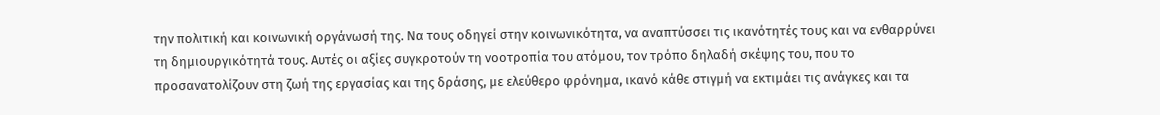την πολιτική και κοινωνική οργάνωσή της. Να τους οδηγεί στην κοινωνικότητα, να αναπτύσσει τις ικανότητές τους και να ενθαρρύνει τη δημιουργικότητά τους. Αυτές οι αξίες συγκροτούν τη νοοτροπία του ατόμου, τον τρόπο δηλαδή σκέψης του, που το προσανατολίζουν στη ζωή της εργασίας και της δράσης, με ελεύθερο φρόνημα, ικανό κάθε στιγμή να εκτιμάει τις ανάγκες και τα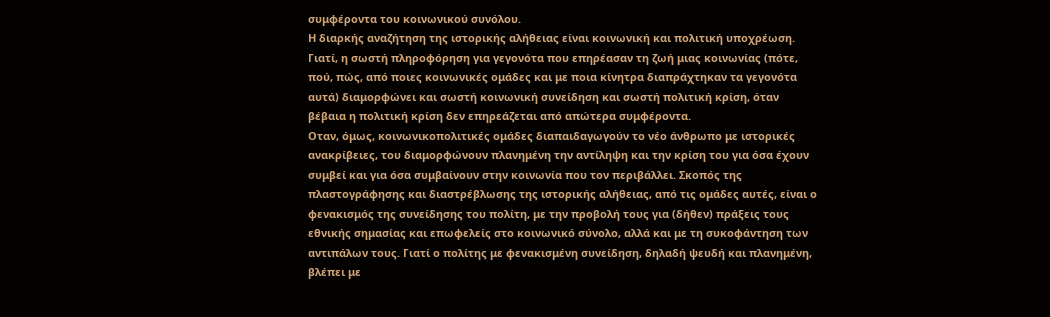συμφέροντα του κοινωνικού συνόλου.
Η διαρκής αναζήτηση της ιστορικής αλήθειας είναι κοινωνική και πολιτική υποχρέωση. Γιατί, η σωστή πληροφόρηση για γεγονότα που επηρέασαν τη ζωή μιας κοινωνίας (πότε, πού, πώς, από ποιες κοινωνικές ομάδες και με ποια κίνητρα διαπράχτηκαν τα γεγονότα αυτά) διαμορφώνει και σωστή κοινωνική συνείδηση και σωστή πολιτική κρίση, όταν βέβαια η πολιτική κρίση δεν επηρεάζεται από απώτερα συμφέροντα.
Οταν, όμως, κοινωνικοπολιτικές ομάδες διαπαιδαγωγούν το νέο άνθρωπο με ιστορικές ανακρίβειες, του διαμορφώνουν πλανημένη την αντίληψη και την κρίση του για όσα έχουν συμβεί και για όσα συμβαίνουν στην κοινωνία που τον περιβάλλει. Σκοπός της πλαστογράφησης και διαστρέβλωσης της ιστορικής αλήθειας, από τις ομάδες αυτές, είναι ο φενακισμός της συνείδησης του πολίτη, με την προβολή τους για (δήθεν) πράξεις τους εθνικής σημασίας και επωφελείς στο κοινωνικό σύνολο, αλλά και με τη συκοφάντηση των αντιπάλων τους. Γιατί ο πολίτης με φενακισμένη συνείδηση, δηλαδή ψευδή και πλανημένη, βλέπει με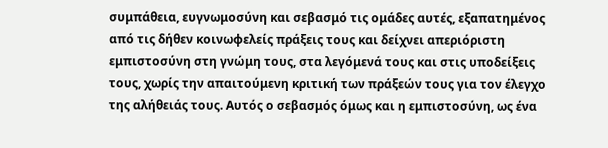συμπάθεια, ευγνωμοσύνη και σεβασμό τις ομάδες αυτές, εξαπατημένος από τις δήθεν κοινωφελείς πράξεις τους και δείχνει απεριόριστη εμπιστοσύνη στη γνώμη τους, στα λεγόμενά τους και στις υποδείξεις τους, χωρίς την απαιτούμενη κριτική των πράξεών τους για τον έλεγχο της αλήθειάς τους. Αυτός ο σεβασμός όμως και η εμπιστοσύνη, ως ένα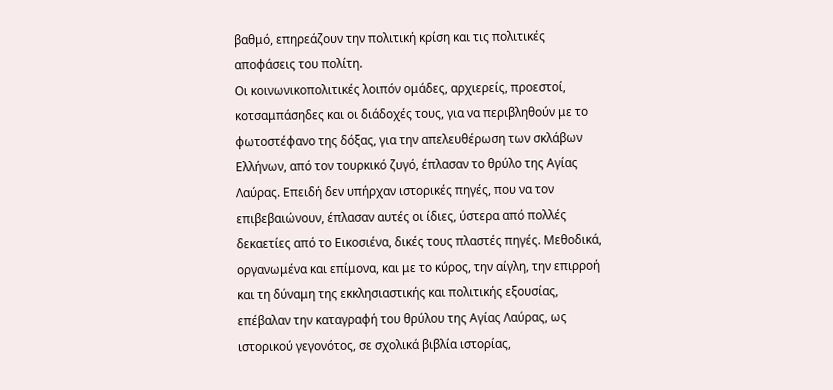βαθμό, επηρεάζουν την πολιτική κρίση και τις πολιτικές αποφάσεις του πολίτη.
Οι κοινωνικοπολιτικές λοιπόν ομάδες, αρχιερείς, προεστοί, κοτσαμπάσηδες και οι διάδοχές τους, για να περιβληθούν με το φωτοστέφανο της δόξας, για την απελευθέρωση των σκλάβων Ελλήνων, από τον τουρκικό ζυγό, έπλασαν το θρύλο της Αγίας Λαύρας. Επειδή δεν υπήρχαν ιστορικές πηγές, που να τον επιβεβαιώνουν, έπλασαν αυτές οι ίδιες, ύστερα από πολλές δεκαετίες από το Εικοσιένα, δικές τους πλαστές πηγές. Μεθοδικά, οργανωμένα και επίμονα, και με το κύρος, την αίγλη, την επιρροή και τη δύναμη της εκκλησιαστικής και πολιτικής εξουσίας, επέβαλαν την καταγραφή του θρύλου της Αγίας Λαύρας, ως ιστορικού γεγονότος, σε σχολικά βιβλία ιστορίας,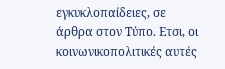εγκυκλοπαίδειες, σε άρθρα στον Τύπο. Ετσι, οι κοινωνικοπολιτικές αυτές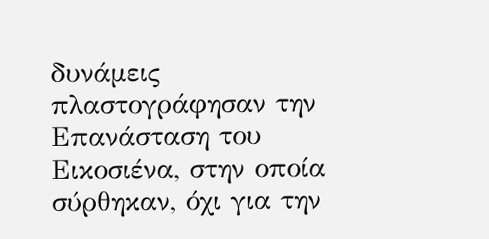δυνάμεις πλαστογράφησαν την Επανάσταση του Εικοσιένα, στην οποία σύρθηκαν, όχι για την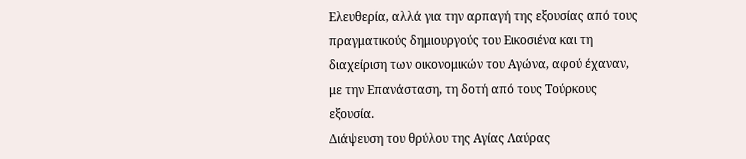Ελευθερία, αλλά για την αρπαγή της εξουσίας από τους πραγματικούς δημιουργούς του Εικοσιένα και τη διαχείριση των οικονομικών του Αγώνα, αφού έχαναν, με την Επανάσταση, τη δοτή από τους Τούρκους εξουσία.
Διάψευση του θρύλου της Αγίας Λαύρας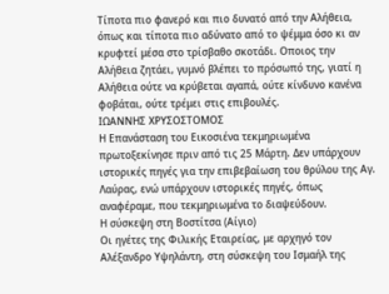Τίποτα πιο φανερό και πιο δυνατό από την Αλήθεια, όπως και τίποτα πιο αδύνατο από το ψέμμα όσο κι αν κρυφτεί μέσα στο τρίσβαθο σκοτάδι. Οποιος την Αλήθεια ζητάει, γυμνό βλέπει το πρόσωπό της, γιατί η Αλήθεια ούτε να κρύβεται αγαπά, ούτε κίνδυνο κανένα φοβάται, ούτε τρέμει στις επιβουλές.
ΙΩΑΝΝΗΣ ΧΡΥΣΟΣΤΟΜΟΣ
Η Επανάσταση του Εικοσιένα τεκμηριωμένα πρωτοξεκίνησε πριν από τις 25 Μάρτη. Δεν υπάρχουν ιστορικές πηγές για την επιβεβαίωση του θρύλου της Αγ. Λαύρας, ενώ υπάρχουν ιστορικές πηγές, όπως αναφέραμε, που τεκμηριωμένα το διαψεύδουν.
Η σύσκεψη στη Βοστίτσα (Αίγιο)
Οι ηγέτες της Φιλικής Εταιρείας, με αρχηγό τον Αλέξανδρο Υψηλάντη, στη σύσκεψη του Ισμαήλ της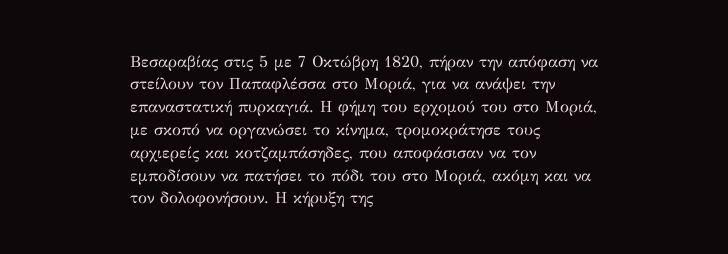Βεσαραβίας στις 5 με 7 Οκτώβρη 1820, πήραν την απόφαση να στείλουν τον Παπαφλέσσα στο Μοριά, για να ανάψει την επαναστατική πυρκαγιά. Η φήμη του ερχομού του στο Μοριά, με σκοπό να οργανώσει το κίνημα, τρομοκράτησε τους αρχιερείς και κοτζαμπάσηδες, που αποφάσισαν να τον εμποδίσουν να πατήσει το πόδι του στο Μοριά, ακόμη και να τον δολοφονήσουν. Η κήρυξη της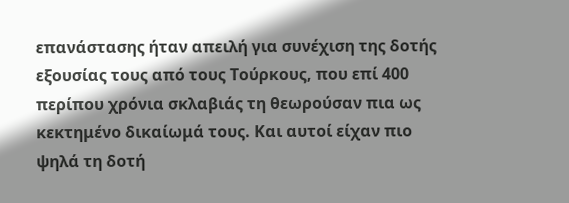επανάστασης ήταν απειλή για συνέχιση της δοτής εξουσίας τους από τους Τούρκους, που επί 400 περίπου χρόνια σκλαβιάς τη θεωρούσαν πια ως κεκτημένο δικαίωμά τους. Και αυτοί είχαν πιο ψηλά τη δοτή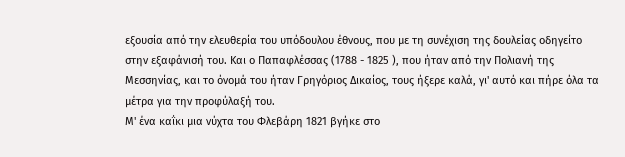εξουσία από την ελευθερία του υπόδουλου έθνους, που με τη συνέχιση της δουλείας οδηγείτο στην εξαφάνισή του. Και ο Παπαφλέσσας (1788 - 1825 ), που ήταν από την Πολιανή της Μεσσηνίας, και το όνομά του ήταν Γρηγόριος Δικαίος, τους ήξερε καλά, γι' αυτό και πήρε όλα τα μέτρα για την προφύλαξή του.
Μ' ένα καΐκι μια νύχτα του Φλεβάρη 1821 βγήκε στο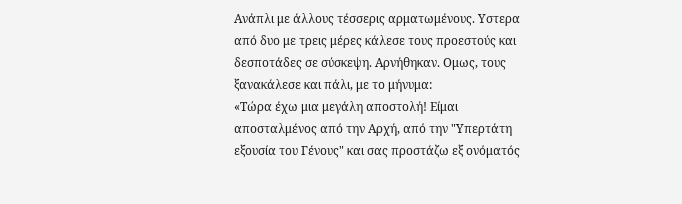Ανάπλι με άλλους τέσσερις αρματωμένους. Υστερα από δυο με τρεις μέρες κάλεσε τους προεστούς και δεσποτάδες σε σύσκεψη. Αρνήθηκαν. Ομως, τους ξανακάλεσε και πάλι, με το μήνυμα:
«Τώρα έχω μια μεγάλη αποστολή! Είμαι αποσταλμένος από την Αρχή, από την "Υπερτάτη εξουσία του Γένους" και σας προστάζω εξ ονόματός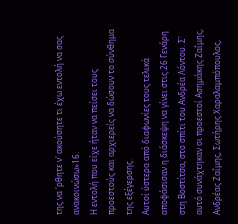της να 'ρθητε ν' ακούσητε τι έχω εντολή να σας ανακοινώσω»16.
Η εντολή που είχε ήταν να πείσει τους προεστούς και αρχιερείς να δώσουν το σύνθημα της εξέγερσης.
Αυτοί ύστερα από διαφωνίες τους τελικά αποφάσισαν η διάσκεψη να γίνει στις 26 Γενάρη στη Βοστίτσα, στο σπίτι του Ανδρέα Λόντου. Σ' αυτό συνάχτηκαν οι προεστοί Ασημάκης Ζαΐμης, Ανδρέας Ζαΐμης, Σωτήρης Χαραλαμπόπουλος,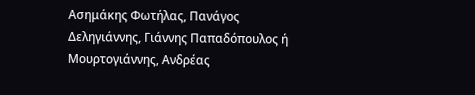Ασημάκης Φωτήλας, Πανάγος Δεληγιάννης, Γιάννης Παπαδόπουλος ή Μουρτογιάννης, Ανδρέας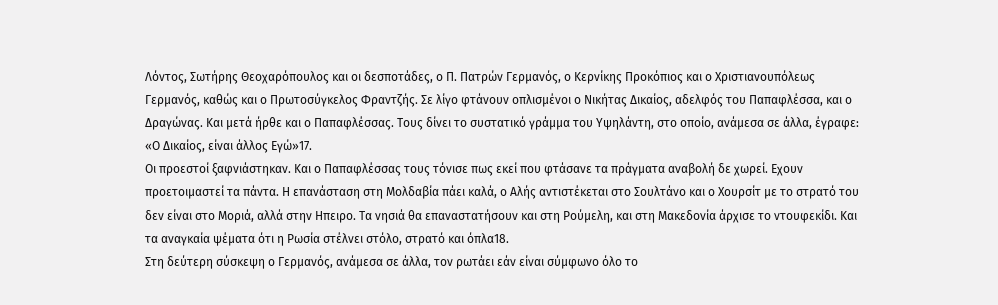Λόντος, Σωτήρης Θεοχαρόπουλος και οι δεσποτάδες, ο Π. Πατρών Γερμανός, ο Κερνίκης Προκόπιος και ο Χριστιανουπόλεως Γερμανός, καθώς και ο Πρωτοσύγκελος Φραντζής. Σε λίγο φτάνουν οπλισμένοι ο Νικήτας Δικαίος, αδελφός του Παπαφλέσσα, και ο Δραγώνας. Και μετά ήρθε και ο Παπαφλέσσας. Τους δίνει το συστατικό γράμμα του Υψηλάντη, στο οποίο, ανάμεσα σε άλλα, έγραφε:
«Ο Δικαίος, είναι άλλος Εγώ»17.
Οι προεστοί ξαφνιάστηκαν. Και ο Παπαφλέσσας τους τόνισε πως εκεί που φτάσανε τα πράγματα αναβολή δε χωρεί. Εχουν προετοιμαστεί τα πάντα. Η επανάσταση στη Μολδαβία πάει καλά, ο Αλής αντιστέκεται στο Σουλτάνο και ο Χουρσίτ με το στρατό του δεν είναι στο Μοριά, αλλά στην Ηπειρο. Τα νησιά θα επαναστατήσουν και στη Ρούμελη, και στη Μακεδονία άρχισε το ντουφεκίδι. Και τα αναγκαία ψέματα ότι η Ρωσία στέλνει στόλο, στρατό και όπλα18.
Στη δεύτερη σύσκεψη ο Γερμανός, ανάμεσα σε άλλα, τον ρωτάει εάν είναι σύμφωνο όλο το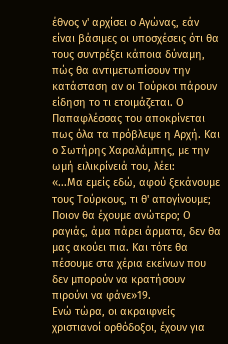έθνος ν' αρχίσει ο Αγώνας, εάν είναι βάσιμες οι υποσχέσεις ότι θα τους συντρέξει κάποια δύναμη, πώς θα αντιμετωπίσουν την κατάσταση αν οι Τούρκοι πάρουν είδηση το τι ετοιμάζεται. Ο Παπαφλέσσας του αποκρίνεται πως όλα τα πρόβλεψε η Αρχή. Και ο Σωτήρης Χαραλάμπης, με την ωμή ειλικρίνειά του, λέει:
«...Μα εμείς εδώ, αφού ξεκάνουμε τους Τούρκους, τι θ' απογίνουμε; Ποιον θα έχουμε ανώτερο; Ο ραγιάς, άμα πάρει άρματα, δεν θα μας ακούει πια. Και τότε θα πέσουμε στα χέρια εκείνων που δεν μπορούν να κρατήσουν πιρούνι να φάνε»19.
Ενώ τώρα, οι ακραιφνείς χριστιανοί ορθόδοξοι, έχουν για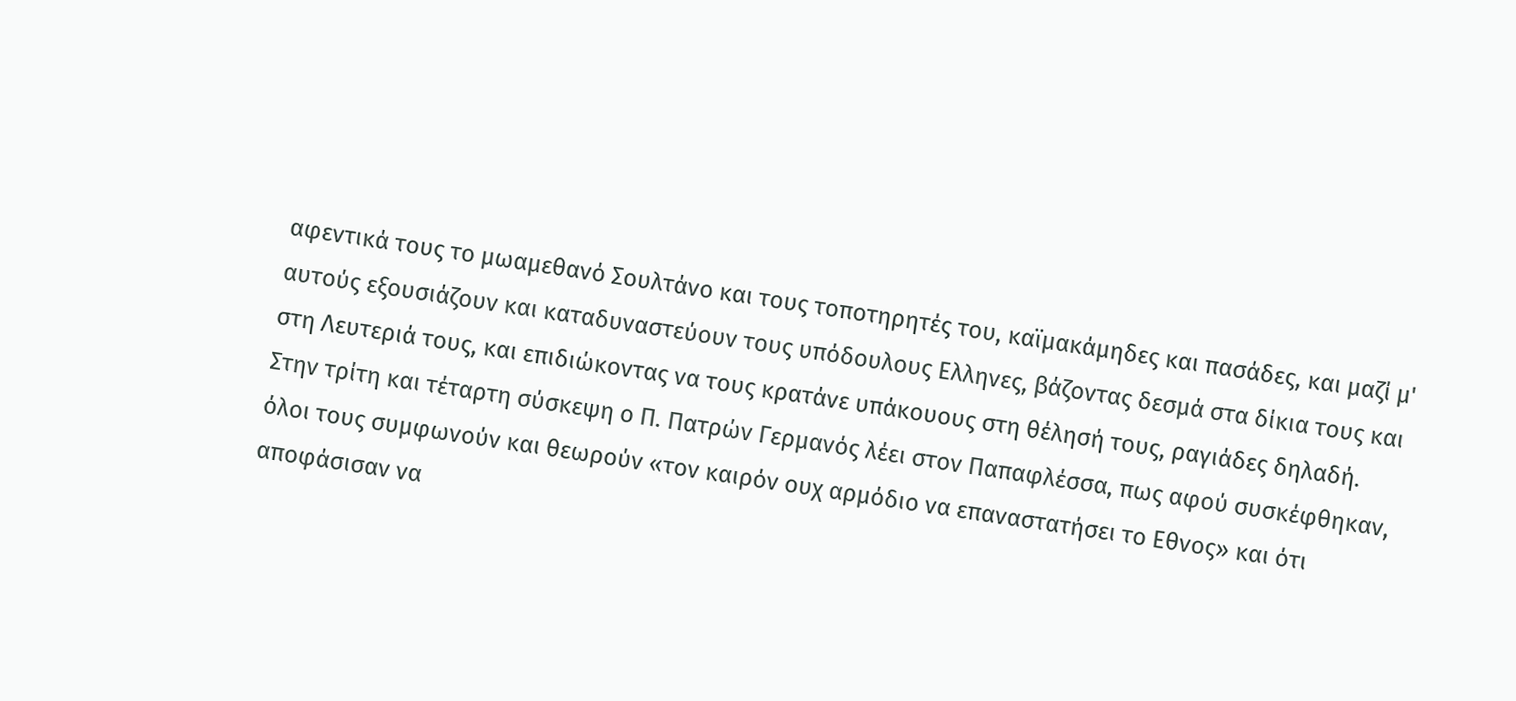αφεντικά τους το μωαμεθανό Σουλτάνο και τους τοποτηρητές του, καϊμακάμηδες και πασάδες, και μαζί μ' αυτούς εξουσιάζουν και καταδυναστεύουν τους υπόδουλους Ελληνες, βάζοντας δεσμά στα δίκια τους και στη Λευτεριά τους, και επιδιώκοντας να τους κρατάνε υπάκουους στη θέλησή τους, ραγιάδες δηλαδή.
Στην τρίτη και τέταρτη σύσκεψη ο Π. Πατρών Γερμανός λέει στον Παπαφλέσσα, πως αφού συσκέφθηκαν, όλοι τους συμφωνούν και θεωρούν «τον καιρόν ουχ αρμόδιο να επαναστατήσει το Εθνος» και ότι αποφάσισαν να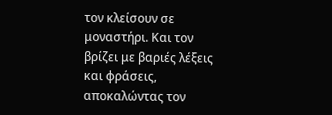τον κλείσουν σε μοναστήρι. Και τον βρίζει με βαριές λέξεις και φράσεις, αποκαλώντας τον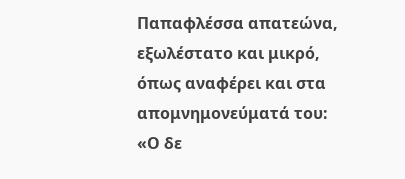Παπαφλέσσα απατεώνα, εξωλέστατο και μικρό, όπως αναφέρει και στα απομνημονεύματά του:
«Ο δε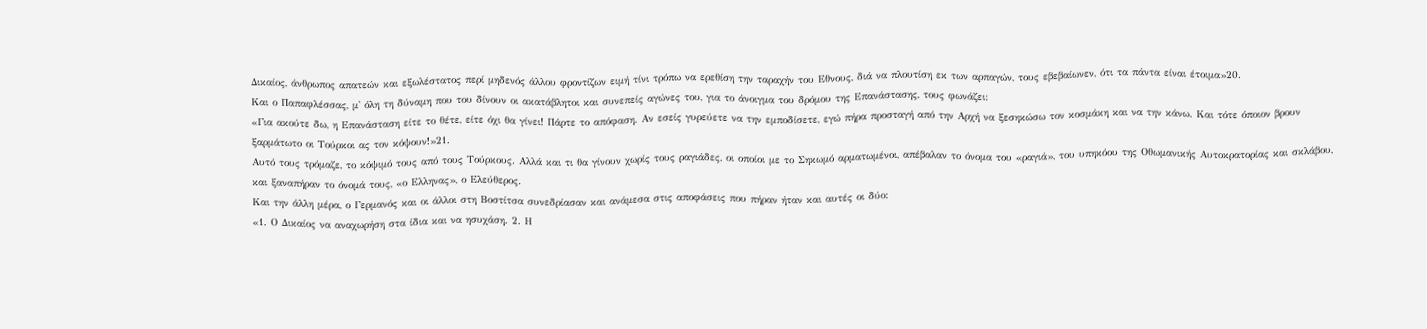Δικαίος, άνθρωπος απατεών και εξωλέστατος περί μηδενός άλλου φροντίζων ειμή τίνι τρόπω να ερεθίση την ταραχήν του Εθνους, διά να πλουτίση εκ των αρπαγών, τους εβεβαίωνεν, ότι τα πάντα είναι έτοιμα»20.
Και ο Παπαφλέσσας, μ' όλη τη δύναμη που του δίνουν οι ακατάβλητοι και συνεπείς αγώνες του, για το άνοιγμα του δρόμου της Επανάστασης, τους φωνάζει:
«Για ακούτε δω, η Επανάσταση είτε το θέτε, είτε όχι θα γίνει! Πάρτε το απόφαση. Αν εσείς γυρεύετε να την εμποδίσετε, εγώ πήρα προσταγή από την Αρχή να ξεσηκώσω τον κοσμάκη και να την κάνω. Και τότε όποιον βρουν ξαρμάτωτο οι Τούρκοι ας τον κόψουν!»21.
Αυτό τους τρόμαζε, το κόψιμό τους από τους Τούρκους. Αλλά και τι θα γίνουν χωρίς τους ραγιάδες, οι οποίοι με το Σηκωμό αρματωμένοι, απέβαλαν το όνομα του «ραγιά», του υπηκόου της Οθωμανικής Αυτοκρατορίας και σκλάβου, και ξαναπήραν το όνομά τους, «ο Ελληνας», ο Ελεύθερος.
Και την άλλη μέρα, ο Γερμανός και οι άλλοι στη Βοστίτσα συνεδρίασαν και ανάμεσα στις αποφάσεις που πήραν ήταν και αυτές οι δύο:
«1. Ο Δικαίος να αναχωρήση στα ίδια και να ησυχάση. 2. Η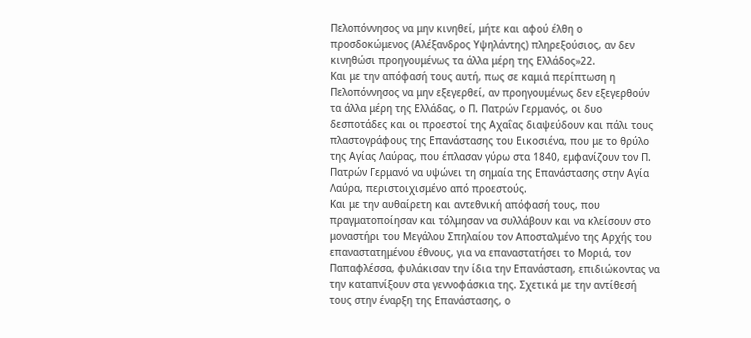Πελοπόννησος να μην κινηθεί, μήτε και αφού έλθη ο προσδοκώμενος (Αλέξανδρος Υψηλάντης) πληρεξούσιος, αν δεν κινηθώσι προηγουμένως τα άλλα μέρη της Ελλάδος»22.
Και με την απόφασή τους αυτή, πως σε καμιά περίπτωση η Πελοπόννησος να μην εξεγερθεί, αν προηγουμένως δεν εξεγερθούν τα άλλα μέρη της Ελλάδας, ο Π. Πατρών Γερμανός, οι δυο δεσποτάδες και οι προεστοί της Αχαΐας διαψεύδουν και πάλι τους πλαστογράφους της Επανάστασης του Εικοσιένα, που με το θρύλο της Αγίας Λαύρας, που έπλασαν γύρω στα 1840, εμφανίζουν τον Π. Πατρών Γερμανό να υψώνει τη σημαία της Επανάστασης στην Αγία Λαύρα, περιστοιχισμένο από προεστούς.
Και με την αυθαίρετη και αντεθνική απόφασή τους, που πραγματοποίησαν και τόλμησαν να συλλάβουν και να κλείσουν στο μοναστήρι του Μεγάλου Σπηλαίου τον Αποσταλμένο της Αρχής του επαναστατημένου έθνους, για να επαναστατήσει το Μοριά, τον Παπαφλέσσα, φυλάκισαν την ίδια την Επανάσταση, επιδιώκοντας να την καταπνίξουν στα γεννοφάσκια της. Σχετικά με την αντίθεσή τους στην έναρξη της Επανάστασης, ο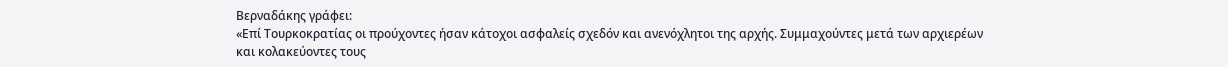Βερναδάκης γράφει:
«Επί Τουρκοκρατίας οι προύχοντες ήσαν κάτοχοι ασφαλείς σχεδόν και ανενόχλητοι της αρχής. Συμμαχούντες μετά των αρχιερέων και κολακεύοντες τους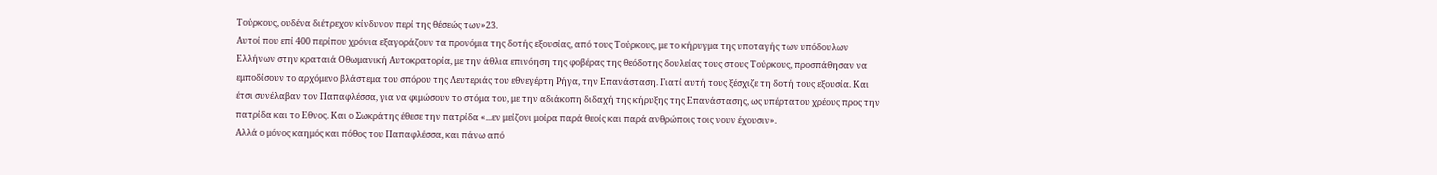Τούρκους, ουδένα διέτρεχον κίνδυνον περί της θέσεώς των»23.
Αυτοί που επί 400 περίπου χρόνια εξαγοράζουν τα προνόμια της δοτής εξουσίας, από τους Τούρκους, με το κήρυγμα της υποταγής των υπόδουλων Ελλήνων στην κραταιά Οθωμανική Αυτοκρατορία, με την άθλια επινόηση της φοβέρας της θεόδοτης δουλείας τους στους Τούρκους, προσπάθησαν να εμποδίσουν το αρχόμενο βλάστεμα του σπόρου της Λευτεριάς του εθνεγέρτη Ρήγα, την Επανάσταση. Γιατί αυτή τους ξέσχιζε τη δοτή τους εξουσία. Και έτσι συνέλαβαν τον Παπαφλέσσα, για να φιμώσουν το στόμα του, με την αδιάκοπη διδαχή της κήρυξης της Επανάστασης, ως υπέρτατου χρέους προς την πατρίδα και το Εθνος. Και ο Σωκράτης έθεσε την πατρίδα «...εν μείζονι μοίρα παρά θεοίς και παρά ανθρώποις τοις νουν έχουσιν».
Αλλά ο μόνος καημός και πόθος του Παπαφλέσσα, και πάνω από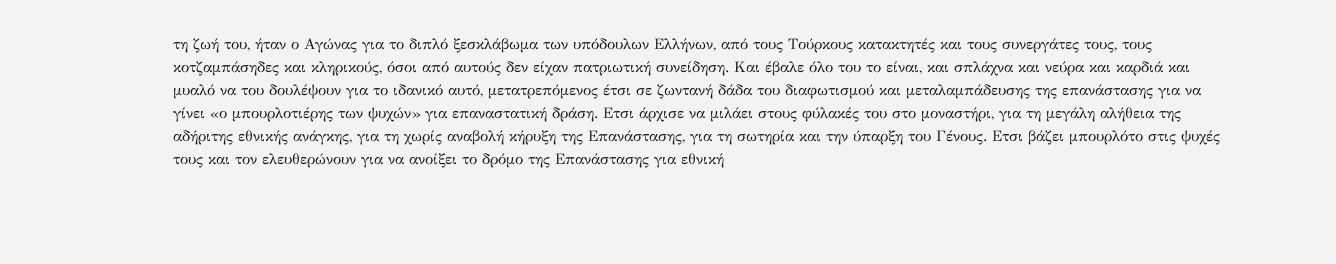τη ζωή του, ήταν ο Αγώνας για το διπλό ξεσκλάβωμα των υπόδουλων Ελλήνων, από τους Τούρκους κατακτητές και τους συνεργάτες τους, τους κοτζαμπάσηδες και κληρικούς, όσοι από αυτούς δεν είχαν πατριωτική συνείδηση. Και έβαλε όλο του το είναι, και σπλάχνα και νεύρα και καρδιά και μυαλό να του δουλέψουν για το ιδανικό αυτό, μετατρεπόμενος έτσι σε ζωντανή δάδα του διαφωτισμού και μεταλαμπάδευσης της επανάστασης για να γίνει «ο μπουρλοτιέρης των ψυχών» για επαναστατική δράση. Ετσι άρχισε να μιλάει στους φύλακές του στο μοναστήρι, για τη μεγάλη αλήθεια της αδήριτης εθνικής ανάγκης, για τη χωρίς αναβολή κήρυξη της Επανάστασης, για τη σωτηρία και την ύπαρξη του Γένους. Ετσι βάζει μπουρλότο στις ψυχές τους και τον ελευθερώνουν για να ανοίξει το δρόμο της Επανάστασης για εθνική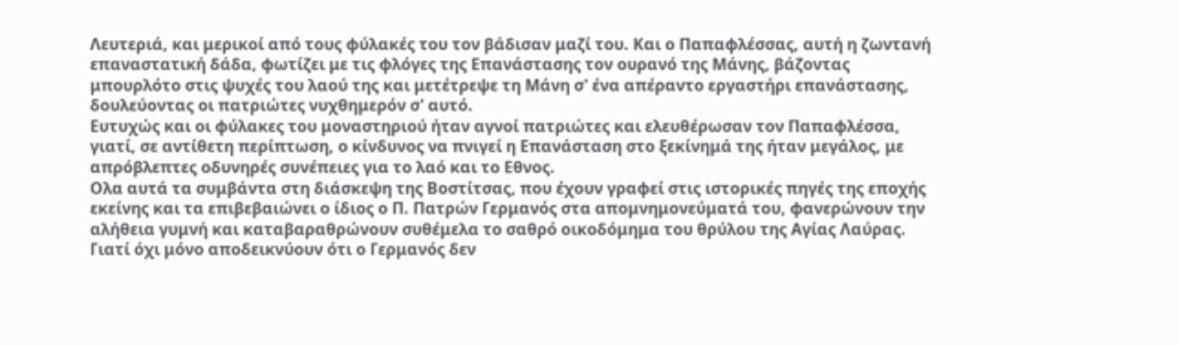Λευτεριά, και μερικοί από τους φύλακές του τον βάδισαν μαζί του. Και ο Παπαφλέσσας, αυτή η ζωντανή επαναστατική δάδα, φωτίζει με τις φλόγες της Επανάστασης τον ουρανό της Μάνης, βάζοντας μπουρλότο στις ψυχές του λαού της και μετέτρεψε τη Μάνη σ' ένα απέραντο εργαστήρι επανάστασης, δουλεύοντας οι πατριώτες νυχθημερόν σ' αυτό.
Ευτυχώς και οι φύλακες του μοναστηριού ήταν αγνοί πατριώτες και ελευθέρωσαν τον Παπαφλέσσα, γιατί, σε αντίθετη περίπτωση, ο κίνδυνος να πνιγεί η Επανάσταση στο ξεκίνημά της ήταν μεγάλος, με απρόβλεπτες οδυνηρές συνέπειες για το λαό και το Εθνος.
Ολα αυτά τα συμβάντα στη διάσκεψη της Βοστίτσας, που έχουν γραφεί στις ιστορικές πηγές της εποχής εκείνης και τα επιβεβαιώνει ο ίδιος ο Π. Πατρών Γερμανός στα απομνημονεύματά του, φανερώνουν την αλήθεια γυμνή και καταβαραθρώνουν συθέμελα το σαθρό οικοδόμημα του θρύλου της Αγίας Λαύρας. Γιατί όχι μόνο αποδεικνύουν ότι ο Γερμανός δεν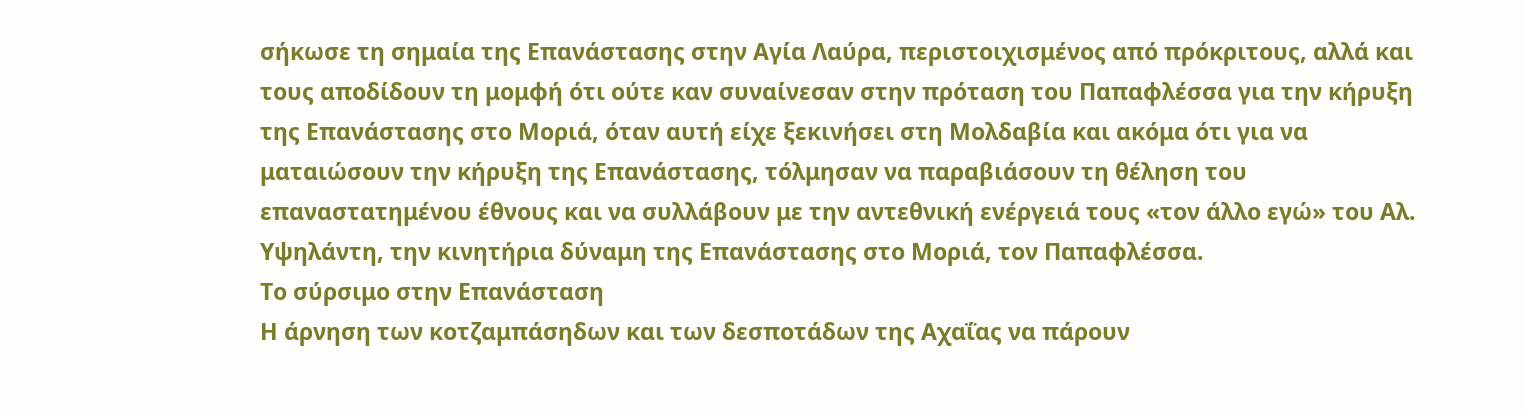σήκωσε τη σημαία της Επανάστασης στην Αγία Λαύρα, περιστοιχισμένος από πρόκριτους, αλλά και τους αποδίδουν τη μομφή ότι ούτε καν συναίνεσαν στην πρόταση του Παπαφλέσσα για την κήρυξη της Επανάστασης στο Μοριά, όταν αυτή είχε ξεκινήσει στη Μολδαβία και ακόμα ότι για να ματαιώσουν την κήρυξη της Επανάστασης, τόλμησαν να παραβιάσουν τη θέληση του επαναστατημένου έθνους και να συλλάβουν με την αντεθνική ενέργειά τους «τον άλλο εγώ» του Αλ. Υψηλάντη, την κινητήρια δύναμη της Επανάστασης στο Μοριά, τον Παπαφλέσσα.
Το σύρσιμο στην Επανάσταση
Η άρνηση των κοτζαμπάσηδων και των δεσποτάδων της Αχαΐας να πάρουν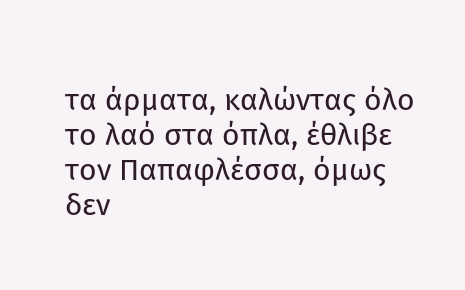τα άρματα, καλώντας όλο το λαό στα όπλα, έθλιβε τον Παπαφλέσσα, όμως δεν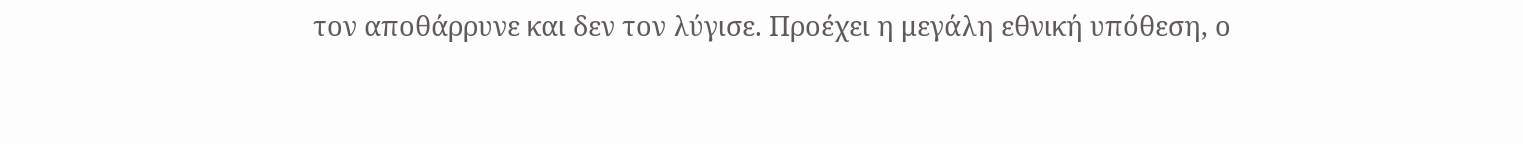τον αποθάρρυνε και δεν τον λύγισε. Προέχει η μεγάλη εθνική υπόθεση, ο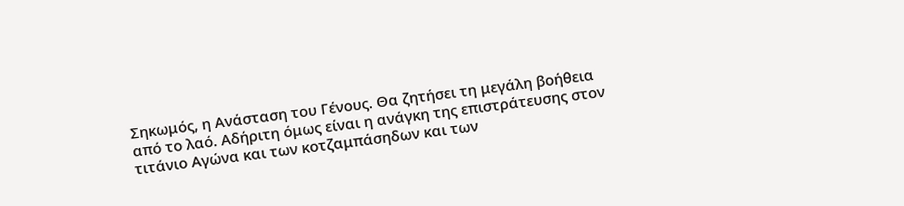Σηκωμός, η Ανάσταση του Γένους. Θα ζητήσει τη μεγάλη βοήθεια από το λαό. Αδήριτη όμως είναι η ανάγκη της επιστράτευσης στον τιτάνιο Αγώνα και των κοτζαμπάσηδων και των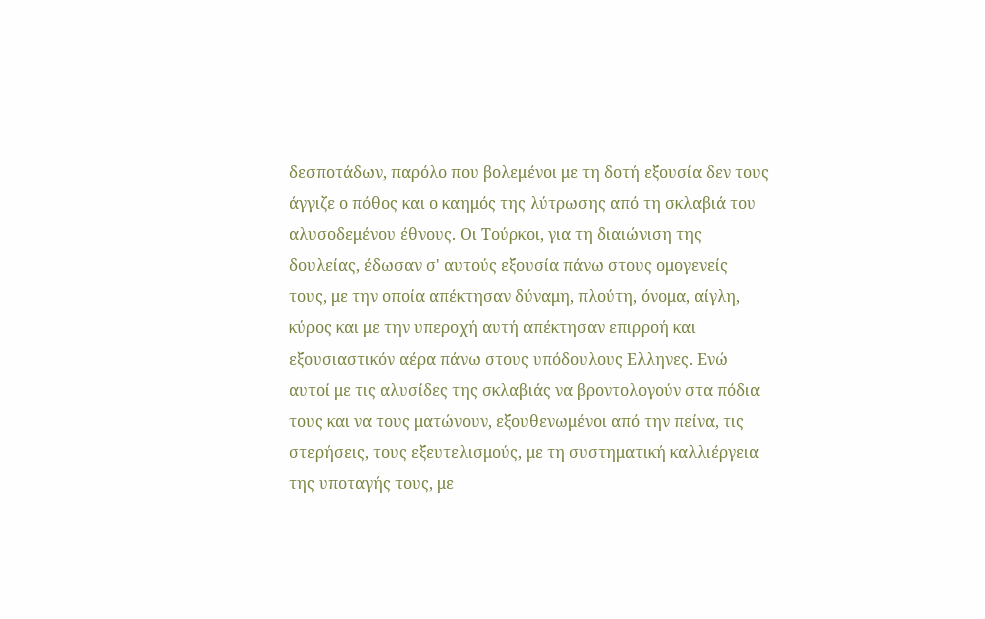δεσποτάδων, παρόλο που βολεμένοι με τη δοτή εξουσία δεν τους άγγιζε ο πόθος και ο καημός της λύτρωσης από τη σκλαβιά του αλυσοδεμένου έθνους. Οι Τούρκοι, για τη διαιώνιση της δουλείας, έδωσαν σ' αυτούς εξουσία πάνω στους ομογενείς τους, με την οποία απέκτησαν δύναμη, πλούτη, όνομα, αίγλη, κύρος και με την υπεροχή αυτή απέκτησαν επιρροή και εξουσιαστικόν αέρα πάνω στους υπόδουλους Ελληνες. Ενώ αυτοί με τις αλυσίδες της σκλαβιάς να βροντολογούν στα πόδια τους και να τους ματώνουν, εξουθενωμένοι από την πείνα, τις στερήσεις, τους εξευτελισμούς, με τη συστηματική καλλιέργεια της υποταγής τους, με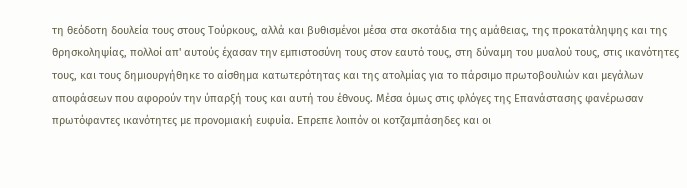τη θεόδοτη δουλεία τους στους Τούρκους, αλλά και βυθισμένοι μέσα στα σκοτάδια της αμάθειας, της προκατάληψης και της θρησκοληψίας, πολλοί απ' αυτούς έχασαν την εμπιστοσύνη τους στον εαυτό τους, στη δύναμη του μυαλού τους, στις ικανότητες τους, και τους δημιουργήθηκε το αίσθημα κατωτερότητας και της ατολμίας για το πάρσιμο πρωτοβουλιών και μεγάλων αποφάσεων που αφορούν την ύπαρξή τους και αυτή του έθνους. Μέσα όμως στις φλόγες της Επανάστασης φανέρωσαν πρωτόφαντες ικανότητες με προνομιακή ευφυία. Επρεπε λοιπόν οι κοτζαμπάσηδες και οι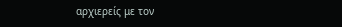αρχιερείς με τον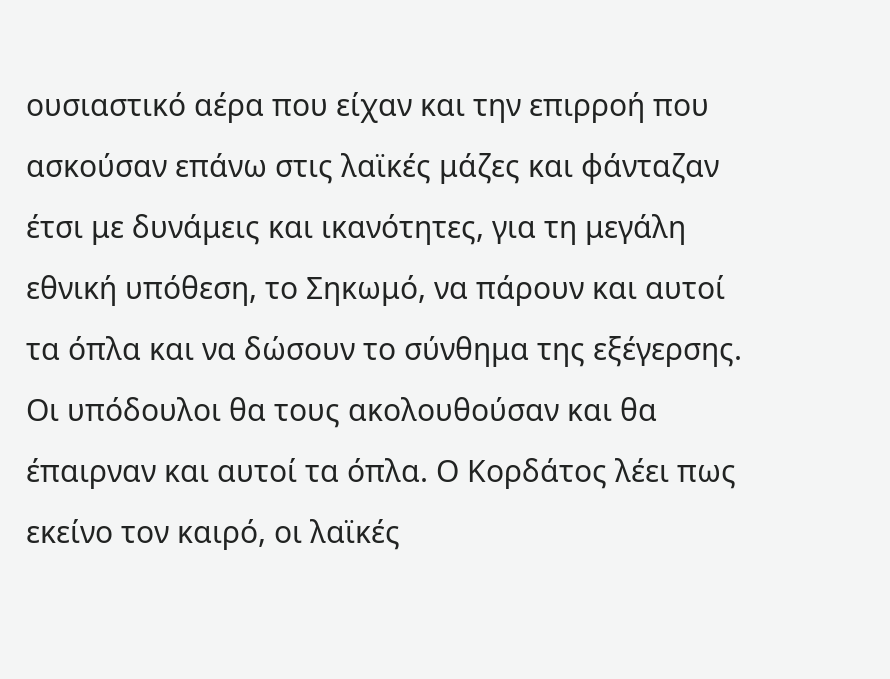ουσιαστικό αέρα που είχαν και την επιρροή που ασκούσαν επάνω στις λαϊκές μάζες και φάνταζαν έτσι με δυνάμεις και ικανότητες, για τη μεγάλη εθνική υπόθεση, το Σηκωμό, να πάρουν και αυτοί τα όπλα και να δώσουν το σύνθημα της εξέγερσης. Οι υπόδουλοι θα τους ακολουθούσαν και θα έπαιρναν και αυτοί τα όπλα. Ο Κορδάτος λέει πως εκείνο τον καιρό, οι λαϊκές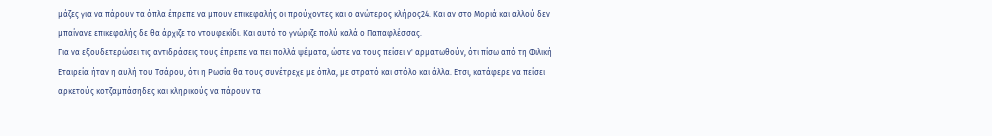μάζες για να πάρουν τα όπλα έπρεπε να μπουν επικεφαλής οι προύχοντες και ο ανώτερος κλήρος24. Και αν στο Μοριά και αλλού δεν μπαίνανε επικεφαλής δε θα άρχιζε το ντουφεκίδι. Και αυτό το γνώριζε πολύ καλά ο Παπαφλέσσας.
Για να εξουδετερώσει τις αντιδράσεις τους έπρεπε να πει πολλά ψέματα, ώστε να τους πείσει ν' αρματωθούν, ότι πίσω από τη Φιλική Εταιρεία ήταν η αυλή του Τσάρου, ότι η Ρωσία θα τους συνέτρεχε με όπλα, με στρατό και στόλο και άλλα. Ετσι, κατάφερε να πείσει αρκετούς κοτζαμπάσηδες και κληρικούς να πάρουν τα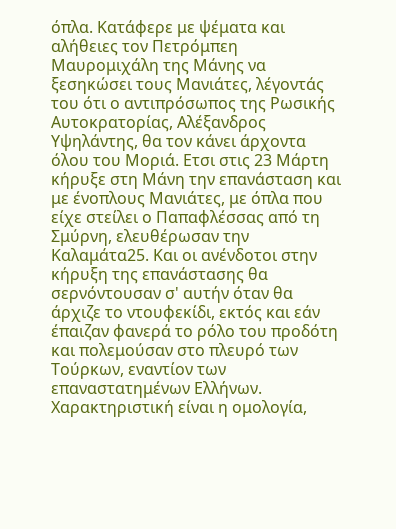όπλα. Κατάφερε με ψέματα και αλήθειες τον Πετρόμπεη Μαυρομιχάλη της Μάνης να ξεσηκώσει τους Μανιάτες, λέγοντάς του ότι ο αντιπρόσωπος της Ρωσικής Αυτοκρατορίας, Αλέξανδρος Υψηλάντης, θα τον κάνει άρχοντα όλου του Μοριά. Ετσι στις 23 Μάρτη κήρυξε στη Μάνη την επανάσταση και με ένοπλους Μανιάτες, με όπλα που είχε στείλει ο Παπαφλέσσας από τη Σμύρνη, ελευθέρωσαν την Καλαμάτα25. Και οι ανένδοτοι στην κήρυξη της επανάστασης θα σερνόντουσαν σ' αυτήν όταν θα άρχιζε το ντουφεκίδι, εκτός και εάν έπαιζαν φανερά το ρόλο του προδότη και πολεμούσαν στο πλευρό των Τούρκων, εναντίον των επαναστατημένων Ελλήνων.
Χαρακτηριστική είναι η ομολογία,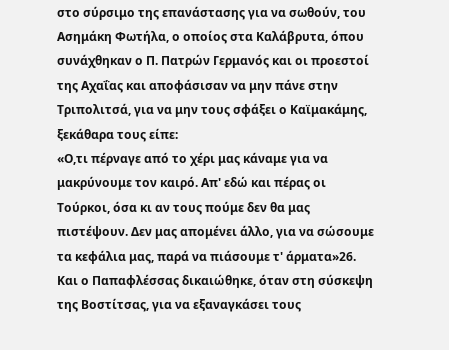στο σύρσιμο της επανάστασης για να σωθούν, του Ασημάκη Φωτήλα, ο οποίος στα Καλάβρυτα, όπου συνάχθηκαν ο Π. Πατρών Γερμανός και οι προεστοί της Αχαΐας και αποφάσισαν να μην πάνε στην Τριπολιτσά, για να μην τους σφάξει ο Καϊμακάμης, ξεκάθαρα τους είπε:
«Ο,τι πέρναγε από το χέρι μας κάναμε για να μακρύνουμε τον καιρό. Απ' εδώ και πέρας οι Τούρκοι, όσα κι αν τους πούμε δεν θα μας πιστέψουν. Δεν μας απομένει άλλο, για να σώσουμε τα κεφάλια μας, παρά να πιάσουμε τ' άρματα»26.
Και ο Παπαφλέσσας δικαιώθηκε, όταν στη σύσκεψη της Βοστίτσας, για να εξαναγκάσει τους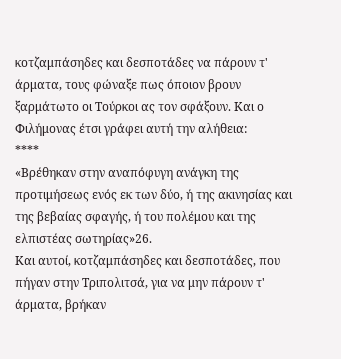κοτζαμπάσηδες και δεσποτάδες να πάρουν τ' άρματα, τους φώναξε πως όποιον βρουν ξαρμάτωτο οι Τούρκοι ας τον σφάξουν. Και ο Φιλήμονας έτσι γράφει αυτή την αλήθεια:
****
«Βρέθηκαν στην αναπόφυγη ανάγκη της προτιμήσεως ενός εκ των δύο, ή της ακινησίας και της βεβαίας σφαγής, ή του πολέμου και της ελπιστέας σωτηρίας»26.
Και αυτοί, κοτζαμπάσηδες και δεσποτάδες, που πήγαν στην Τριπολιτσά, για να μην πάρουν τ' άρματα, βρήκαν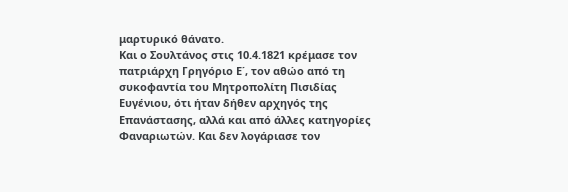μαρτυρικό θάνατο.
Και ο Σουλτάνος στις 10.4.1821 κρέμασε τον πατριάρχη Γρηγόριο Ε΄, τον αθώο από τη συκοφαντία του Μητροπολίτη Πισιδίας Ευγένιου, ότι ήταν δήθεν αρχηγός της Επανάστασης, αλλά και από άλλες κατηγορίες Φαναριωτών. Και δεν λογάριασε τον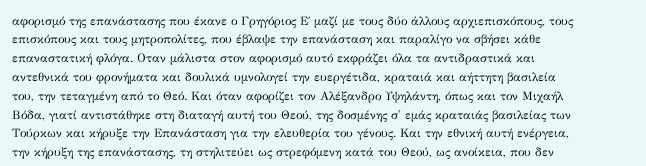αφορισμό της επανάστασης που έκανε ο Γρηγόριος Ε΄ μαζί με τους δύο άλλους αρχιεπισκόπους, τους επισκόπους και τους μητροπολίτες, που έβλαψε την επανάσταση και παραλίγο να σβήσει κάθε επαναστατική φλόγα. Οταν μάλιστα στον αφορισμό αυτό εκφράζει όλα τα αντιδραστικά και αντεθνικά του φρονήματα και δουλικά υμνολογεί την ευεργέτιδα, κραταιά και αήττητη βασιλεία του, την τεταγμένη από το Θεό. Και όταν αφορίζει τον Αλέξανδρο Υψηλάντη, όπως και τον Μιχαήλ Βόδα, γιατί αντιστάθηκε στη διαταγή αυτή του Θεού, της δοσμένης σ' εμάς κραταιάς βασιλείας των Τούρκων και κήρυξε την Επανάσταση για την ελευθερία του γένους. Και την εθνική αυτή ενέργεια, την κήρυξη της επανάστασης, τη στηλιτεύει ως στρεφόμενη κατά του Θεού, ως ανοίκεια, που δεν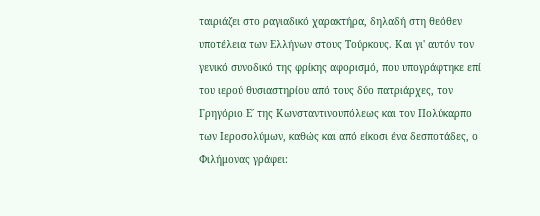ταιριάζει στο ραγιαδικό χαρακτήρα, δηλαδή στη θεόθεν υποτέλεια των Ελλήνων στους Τούρκους. Και γι' αυτόν τον γενικό συνοδικό της φρίκης αφορισμό, που υπογράφτηκε επί του ιερού θυσιαστηρίου από τους δύο πατριάρχες, τον Γρηγόριο Ε΄ της Κωνσταντινουπόλεως και τον Πολύκαρπο των Ιεροσολύμων, καθώς και από είκοσι ένα δεσποτάδες, ο Φιλήμονας γράφει: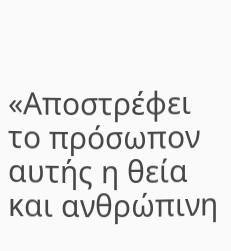«Αποστρέφει το πρόσωπον αυτής η θεία και ανθρώπινη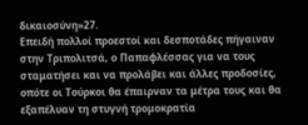δικαιοσύνη»27.
Επειδή πολλοί προεστοί και δεσποτάδες πήγαιναν στην Τριπολιτσά, ο Παπαφλέσσας για να τους σταματήσει και να προλάβει και άλλες προδοσίες, οπότε οι Τούρκοι θα έπαιρναν τα μέτρα τους και θα εξαπέλυαν τη στυγνή τρομοκρατία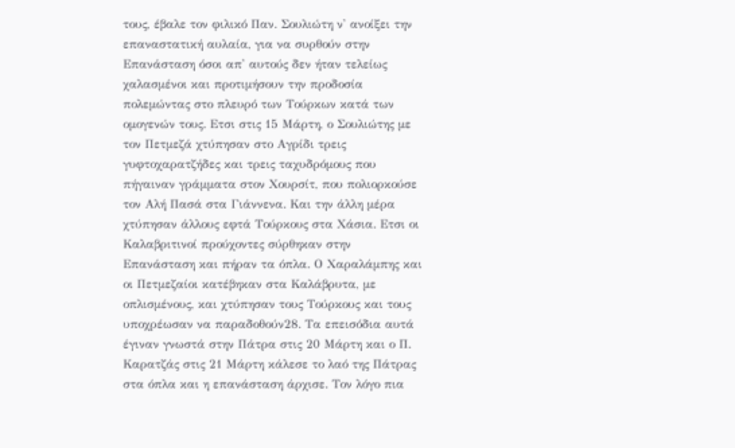τους, έβαλε τον φιλικό Παν. Σουλιώτη ν' ανοίξει την επαναστατική αυλαία, για να συρθούν στην Επανάσταση όσοι απ' αυτούς δεν ήταν τελείως χαλασμένοι και προτιμήσουν την προδοσία πολεμώντας στο πλευρό των Τούρκων κατά των ομογενών τους. Ετσι στις 15 Μάρτη, ο Σουλιώτης με τον Πετμεζά χτύπησαν στο Αγρίδι τρεις γυφτοχαρατζήδες και τρεις ταχυδρόμους που πήγαιναν γράμματα στον Χουρσίτ, που πολιορκούσε τον Αλή Πασά στα Γιάννενα. Και την άλλη μέρα χτύπησαν άλλους εφτά Τούρκους στα Χάσια. Ετσι οι Καλαβριτινοί προύχοντες σύρθηκαν στην Επανάσταση και πήραν τα όπλα. Ο Χαραλάμπης και οι Πετμεζαίοι κατέβηκαν στα Καλάβρυτα, με οπλισμένους, και χτύπησαν τους Τούρκους και τους υποχρέωσαν να παραδοθούν28. Τα επεισόδια αυτά έγιναν γνωστά στην Πάτρα στις 20 Μάρτη και ο Π. Καρατζάς στις 21 Μάρτη κάλεσε το λαό της Πάτρας στα όπλα και η επανάσταση άρχισε. Τον λόγο πια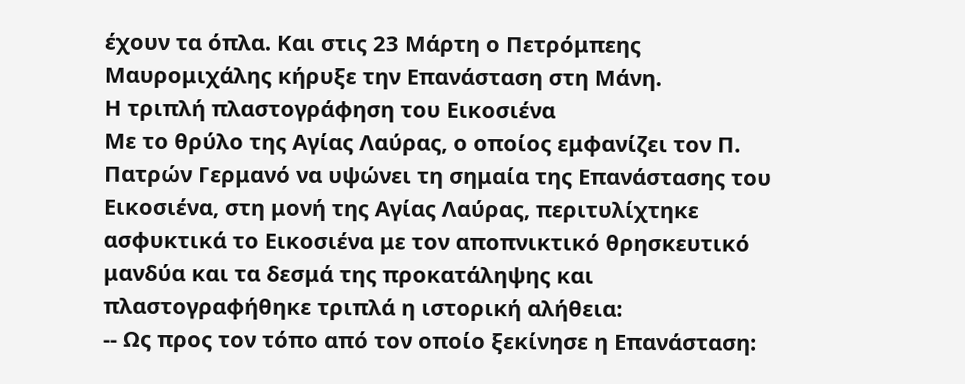έχουν τα όπλα. Και στις 23 Μάρτη ο Πετρόμπεης Μαυρομιχάλης κήρυξε την Επανάσταση στη Μάνη.
Η τριπλή πλαστογράφηση του Εικοσιένα
Με το θρύλο της Αγίας Λαύρας, ο οποίος εμφανίζει τον Π. Πατρών Γερμανό να υψώνει τη σημαία της Επανάστασης του Εικοσιένα, στη μονή της Αγίας Λαύρας, περιτυλίχτηκε ασφυκτικά το Εικοσιένα με τον αποπνικτικό θρησκευτικό μανδύα και τα δεσμά της προκατάληψης και πλαστογραφήθηκε τριπλά η ιστορική αλήθεια:
-- Ως προς τον τόπο από τον οποίο ξεκίνησε η Επανάσταση: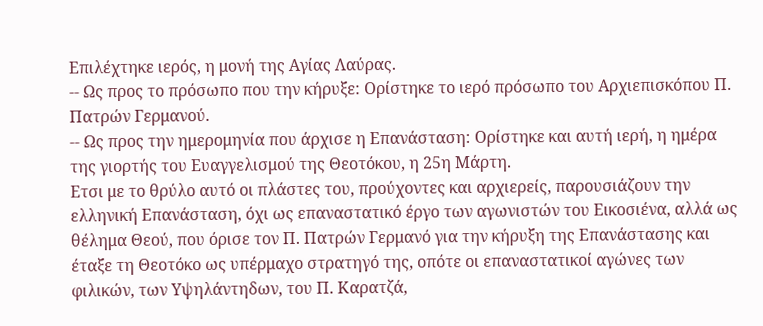Επιλέχτηκε ιερός, η μονή της Αγίας Λαύρας.
-- Ως προς το πρόσωπο που την κήρυξε: Ορίστηκε το ιερό πρόσωπο του Αρχιεπισκόπου Π. Πατρών Γερμανού.
-- Ως προς την ημερομηνία που άρχισε η Επανάσταση: Ορίστηκε και αυτή ιερή, η ημέρα της γιορτής του Ευαγγελισμού της Θεοτόκου, η 25η Μάρτη.
Ετσι με το θρύλο αυτό οι πλάστες του, προύχοντες και αρχιερείς, παρουσιάζουν την ελληνική Επανάσταση, όχι ως επαναστατικό έργο των αγωνιστών του Εικοσιένα, αλλά ως θέλημα Θεού, που όρισε τον Π. Πατρών Γερμανό για την κήρυξη της Επανάστασης και έταξε τη Θεοτόκο ως υπέρμαχο στρατηγό της, οπότε οι επαναστατικοί αγώνες των φιλικών, των Υψηλάντηδων, του Π. Καρατζά,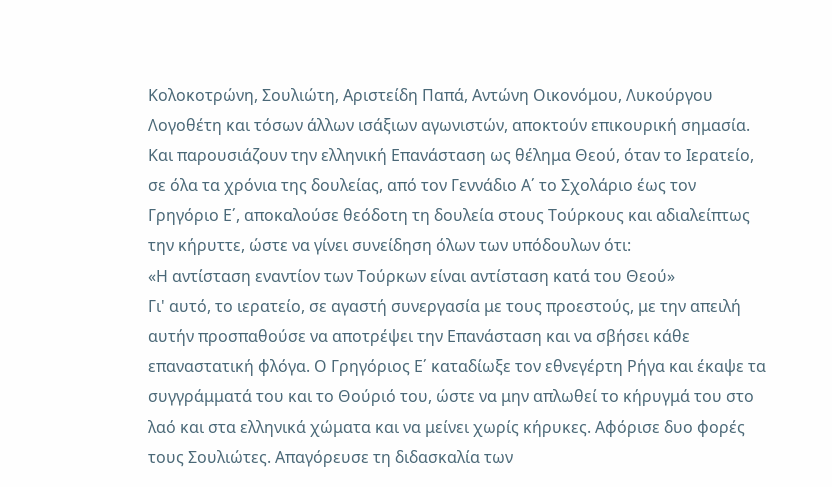Κολοκοτρώνη, Σουλιώτη, Αριστείδη Παπά, Αντώνη Οικονόμου, Λυκούργου Λογοθέτη και τόσων άλλων ισάξιων αγωνιστών, αποκτούν επικουρική σημασία.
Και παρουσιάζουν την ελληνική Επανάσταση ως θέλημα Θεού, όταν το Ιερατείο, σε όλα τα χρόνια της δουλείας, από τον Γεννάδιο Α΄ το Σχολάριο έως τον Γρηγόριο Ε΄, αποκαλούσε θεόδοτη τη δουλεία στους Τούρκους και αδιαλείπτως την κήρυττε, ώστε να γίνει συνείδηση όλων των υπόδουλων ότι:
«Η αντίσταση εναντίον των Τούρκων είναι αντίσταση κατά του Θεού»
Γι' αυτό, το ιερατείο, σε αγαστή συνεργασία με τους προεστούς, με την απειλή αυτήν προσπαθούσε να αποτρέψει την Επανάσταση και να σβήσει κάθε επαναστατική φλόγα. Ο Γρηγόριος Ε΄ καταδίωξε τον εθνεγέρτη Ρήγα και έκαψε τα συγγράμματά του και το Θούριό του, ώστε να μην απλωθεί το κήρυγμά του στο λαό και στα ελληνικά χώματα και να μείνει χωρίς κήρυκες. Αφόρισε δυο φορές τους Σουλιώτες. Απαγόρευσε τη διδασκαλία των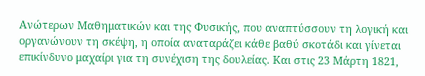Ανώτερων Μαθηματικών και της Φυσικής, που αναπτύσσουν τη λογική και οργανώνουν τη σκέψη, η οποία αναταράζει κάθε βαθύ σκοτάδι και γίνεται επικίνδυνο μαχαίρι για τη συνέχιση της δουλείας. Και στις 23 Μάρτη 1821,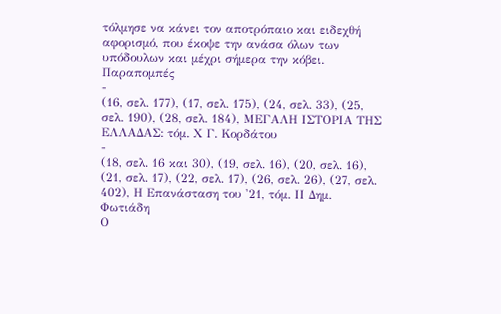τόλμησε να κάνει τον αποτρόπαιο και ειδεχθή αφορισμό, που έκοψε την ανάσα όλων των υπόδουλων και μέχρι σήμερα την κόβει.
Παραπομπές
-
(16, σελ. 177), (17, σελ. 175), (24, σελ. 33), (25, σελ. 190), (28, σελ. 184), ΜΕΓΑΛΗ ΙΣΤΟΡΙΑ ΤΗΣ ΕΛΛΑΔΑΣ: τόμ. Χ Γ. Κορδάτου
-
(18, σελ. 16 και 30), (19, σελ. 16), (20, σελ. 16), (21, σελ. 17), (22, σελ. 17), (26, σελ. 26), (27, σελ. 402), Η Επανάσταση του '21, τόμ. ΙΙ Δημ. Φωτιάδη
Ο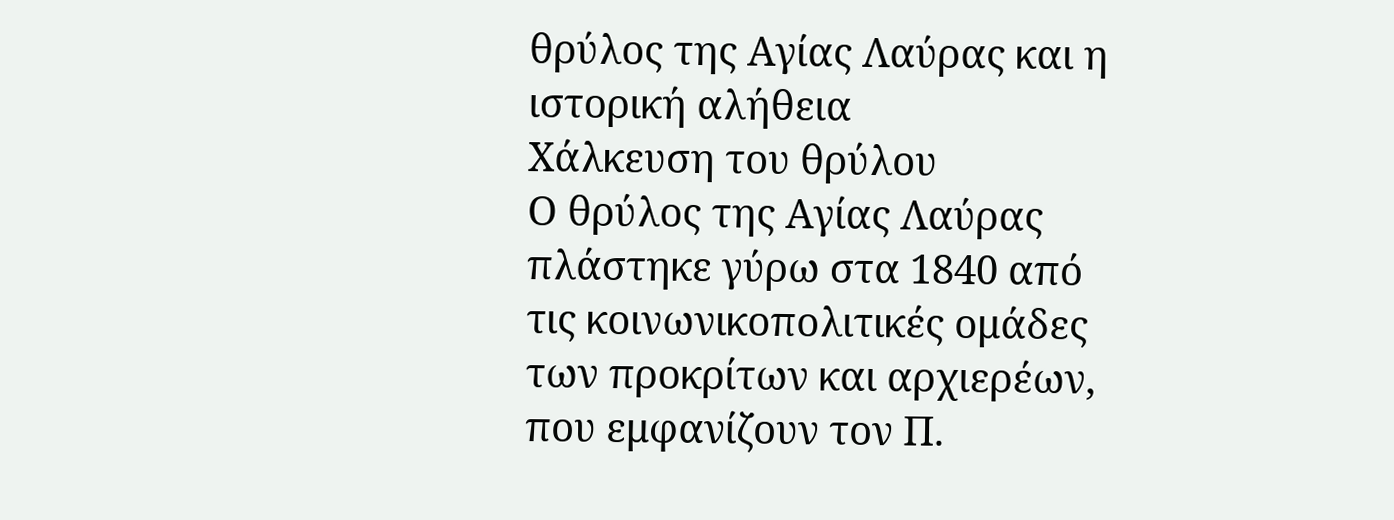θρύλος της Αγίας Λαύρας και η ιστορική αλήθεια
Χάλκευση του θρύλου
Ο θρύλος της Αγίας Λαύρας πλάστηκε γύρω στα 1840 από τις κοινωνικοπολιτικές ομάδες των προκρίτων και αρχιερέων, που εμφανίζουν τον Π.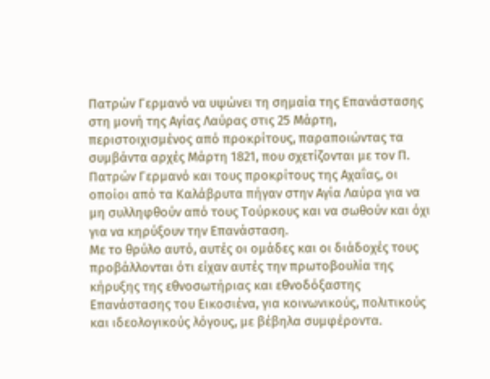Πατρών Γερμανό να υψώνει τη σημαία της Επανάστασης στη μονή της Αγίας Λαύρας στις 25 Μάρτη, περιστοιχισμένος από προκρίτους, παραποιώντας τα συμβάντα αρχές Μάρτη 1821, που σχετίζονται με τον Π. Πατρών Γερμανό και τους προκρίτους της Αχαΐας, οι οποίοι από τα Καλάβρυτα πήγαν στην Αγία Λαύρα για να μη συλληφθούν από τους Τούρκους και να σωθούν και όχι για να κηρύξουν την Επανάσταση.
Με το θρύλο αυτό, αυτές οι ομάδες και οι διάδοχές τους προβάλλονται ότι είχαν αυτές την πρωτοβουλία της κήρυξης της εθνοσωτήριας και εθνοδόξαστης Επανάστασης του Εικοσιένα, για κοινωνικούς, πολιτικούς και ιδεολογικούς λόγους, με βέβηλα συμφέροντα.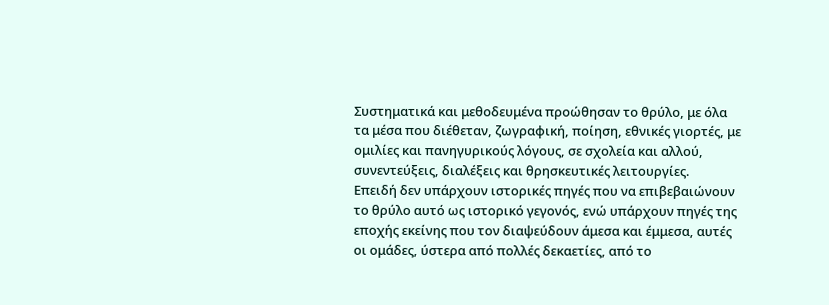Συστηματικά και μεθοδευμένα προώθησαν το θρύλο, με όλα τα μέσα που διέθεταν, ζωγραφική, ποίηση, εθνικές γιορτές, με ομιλίες και πανηγυρικούς λόγους, σε σχολεία και αλλού, συνεντεύξεις, διαλέξεις και θρησκευτικές λειτουργίες.
Επειδή δεν υπάρχουν ιστορικές πηγές που να επιβεβαιώνουν το θρύλο αυτό ως ιστορικό γεγονός, ενώ υπάρχουν πηγές της εποχής εκείνης που τον διαψεύδουν άμεσα και έμμεσα, αυτές οι ομάδες, ύστερα από πολλές δεκαετίες, από το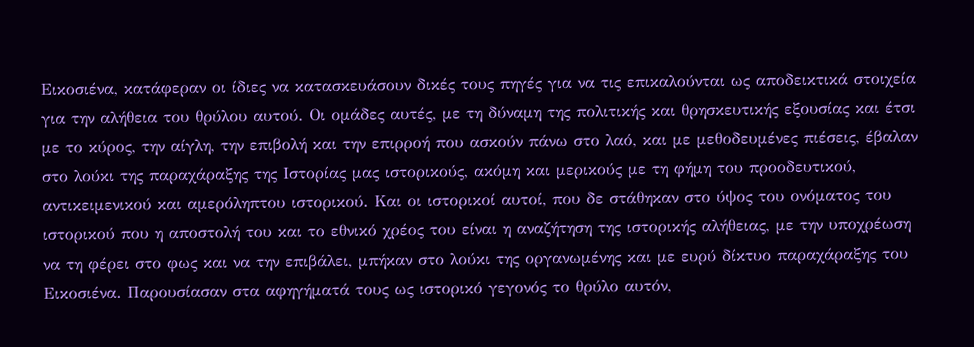Εικοσιένα, κατάφεραν οι ίδιες να κατασκευάσουν δικές τους πηγές για να τις επικαλούνται ως αποδεικτικά στοιχεία για την αλήθεια του θρύλου αυτού. Οι ομάδες αυτές, με τη δύναμη της πολιτικής και θρησκευτικής εξουσίας και έτσι με το κύρος, την αίγλη, την επιβολή και την επιρροή που ασκούν πάνω στο λαό, και με μεθοδευμένες πιέσεις, έβαλαν στο λούκι της παραχάραξης της Ιστορίας μας ιστορικούς, ακόμη και μερικούς με τη φήμη του προοδευτικού, αντικειμενικού και αμερόληπτου ιστορικού. Και οι ιστορικοί αυτοί, που δε στάθηκαν στο ύψος του ονόματος του ιστορικού που η αποστολή του και το εθνικό χρέος του είναι η αναζήτηση της ιστορικής αλήθειας, με την υποχρέωση να τη φέρει στο φως και να την επιβάλει, μπήκαν στο λούκι της οργανωμένης και με ευρύ δίκτυο παραχάραξης του Εικοσιένα. Παρουσίασαν στα αφηγήματά τους ως ιστορικό γεγονός το θρύλο αυτόν,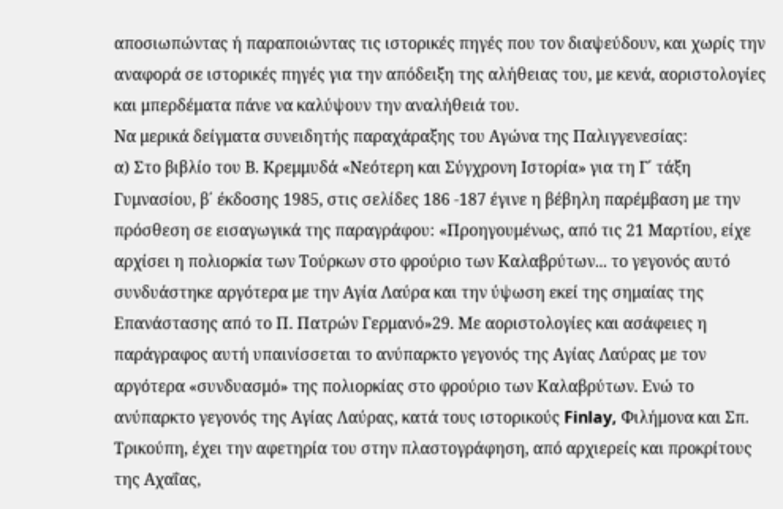αποσιωπώντας ή παραποιώντας τις ιστορικές πηγές που τον διαψεύδουν, και χωρίς την αναφορά σε ιστορικές πηγές για την απόδειξη της αλήθειας του, με κενά, αοριστολογίες και μπερδέματα πάνε να καλύψουν την αναλήθειά του.
Να μερικά δείγματα συνειδητής παραχάραξης του Αγώνα της Παλιγγενεσίας:
α) Στο βιβλίο του Β. Κρεμμυδά «Νεότερη και Σύγχρονη Ιστορία» για τη Γ΄ τάξη Γυμνασίου, β΄ έκδοσης 1985, στις σελίδες 186 -187 έγινε η βέβηλη παρέμβαση με την πρόσθεση σε εισαγωγικά της παραγράφου: «Προηγουμένως, από τις 21 Μαρτίου, είχε αρχίσει η πολιορκία των Τούρκων στο φρούριο των Καλαβρύτων... το γεγονός αυτό συνδυάστηκε αργότερα με την Αγία Λαύρα και την ύψωση εκεί της σημαίας της Επανάστασης από το Π. Πατρών Γερμανό»29. Με αοριστολογίες και ασάφειες η παράγραφος αυτή υπαινίσσεται το ανύπαρκτο γεγονός της Αγίας Λαύρας με τον αργότερα «συνδυασμό» της πολιορκίας στο φρούριο των Καλαβρύτων. Ενώ το ανύπαρκτο γεγονός της Αγίας Λαύρας, κατά τους ιστορικούς Finlay, Φιλήμονα και Σπ. Τρικούπη, έχει την αφετηρία του στην πλαστογράφηση, από αρχιερείς και προκρίτους της Αχαΐας,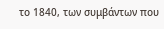το 1840, των συμβάντων που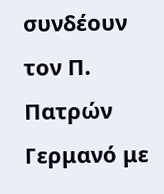συνδέουν τον Π. Πατρών Γερμανό με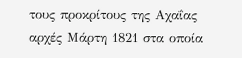τους προκρίτους της Αχαΐας αρχές Μάρτη 1821 στα οποία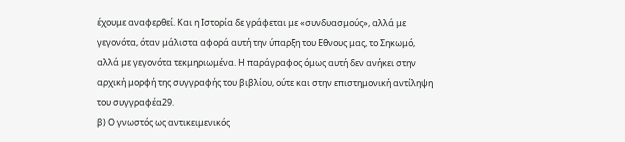έχουμε αναφερθεί. Και η Ιστορία δε γράφεται με «συνδυασμούς», αλλά με γεγονότα, όταν μάλιστα αφορά αυτή την ύπαρξη του Εθνους μας, το Σηκωμό, αλλά με γεγονότα τεκμηριωμένα. Η παράγραφος όμως αυτή δεν ανήκει στην αρχική μορφή της συγγραφής του βιβλίου, ούτε και στην επιστημονική αντίληψη του συγγραφέα29.
β) Ο γνωστός ως αντικειμενικός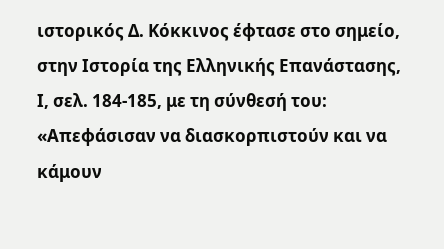ιστορικός Δ. Κόκκινος έφτασε στο σημείο, στην Ιστορία της Ελληνικής Επανάστασης, Ι, σελ. 184-185, με τη σύνθεσή του: «Απεφάσισαν να διασκορπιστούν και να κάμουν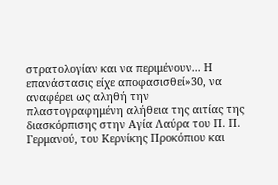στρατολογίαν και να περιμένουν... Η επανάστασις είχε αποφασισθεί»30, να αναφέρει ως αληθή την πλαστογραφημένη αλήθεια της αιτίας της διασκόρπισης στην Αγία Λαύρα του Π. Π. Γερμανού, του Κερνίκης Προκόπιου και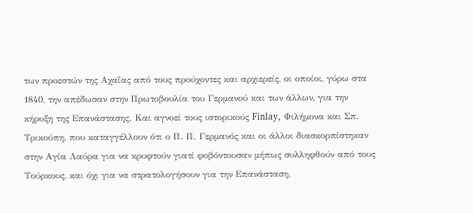των προεστών της Αχαΐας από τους προύχοντες και αρχιερείς, οι οποίοι, γύρω στα 1840, την απέδωσαν στην Πρωτοβουλία του Γερμανού και των άλλων, για την κήρυξη της Επανάστασης. Και αγνοεί τους ιστορικούς Finlay, Φιλήμονα και Σπ. Τρικούπη, που καταγγέλλουν ότι ο Π. Π. Γερμανός και οι άλλοι διασκορπίστηκαν στην Αγία Λαύρα για να κρυφτούν γιατί φοβόντουσαν μήπως συλληφθούν από τους Τούρκους, και όχι για να στρατολογήσουν για την Επανάσταση,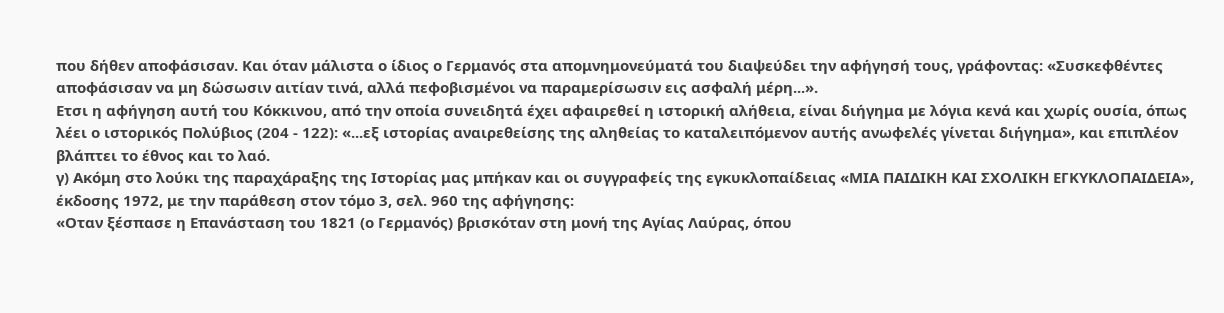που δήθεν αποφάσισαν. Και όταν μάλιστα ο ίδιος ο Γερμανός στα απομνημονεύματά του διαψεύδει την αφήγησή τους, γράφοντας: «Συσκεφθέντες αποφάσισαν να μη δώσωσιν αιτίαν τινά, αλλά πεφοβισμένοι να παραμερίσωσιν εις ασφαλή μέρη...».
Ετσι η αφήγηση αυτή του Κόκκινου, από την οποία συνειδητά έχει αφαιρεθεί η ιστορική αλήθεια, είναι διήγημα με λόγια κενά και χωρίς ουσία, όπως λέει ο ιστορικός Πολύβιος (204 - 122): «...εξ ιστορίας αναιρεθείσης της αληθείας το καταλειπόμενον αυτής ανωφελές γίνεται διήγημα», και επιπλέον βλάπτει το έθνος και το λαό.
γ) Ακόμη στο λούκι της παραχάραξης της Ιστορίας μας μπήκαν και οι συγγραφείς της εγκυκλοπαίδειας «ΜΙΑ ΠΑΙΔΙΚΗ ΚΑΙ ΣΧΟΛΙΚΗ ΕΓΚΥΚΛΟΠΑΙΔΕΙΑ», έκδοσης 1972, με την παράθεση στον τόμο 3, σελ. 960 της αφήγησης:
«Οταν ξέσπασε η Επανάσταση του 1821 (ο Γερμανός) βρισκόταν στη μονή της Αγίας Λαύρας, όπου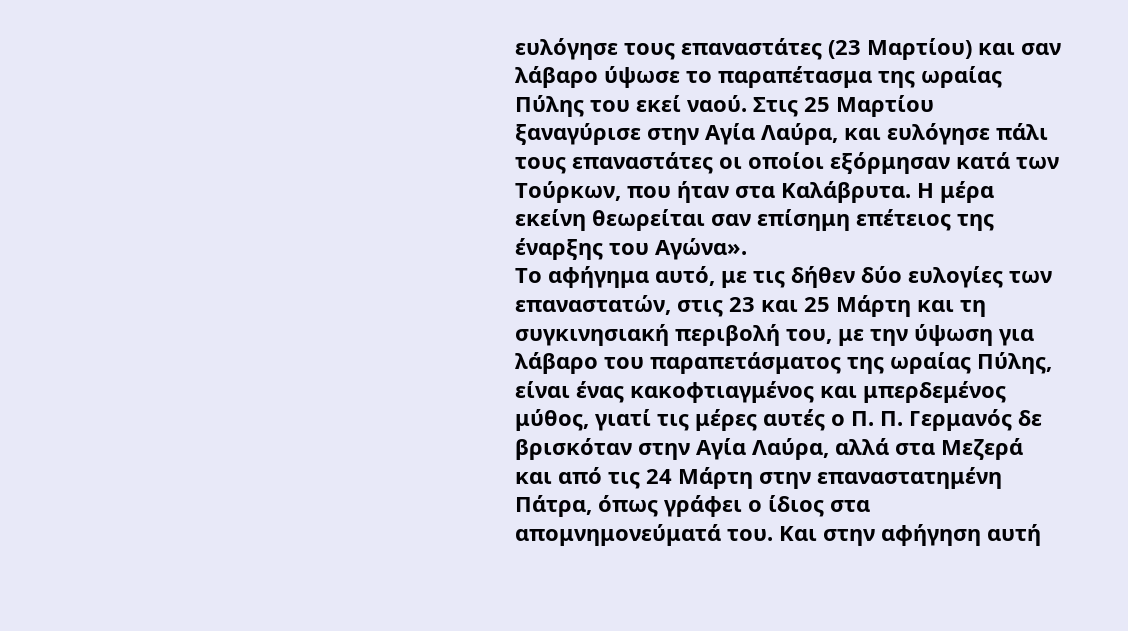ευλόγησε τους επαναστάτες (23 Μαρτίου) και σαν λάβαρο ύψωσε το παραπέτασμα της ωραίας Πύλης του εκεί ναού. Στις 25 Μαρτίου ξαναγύρισε στην Αγία Λαύρα, και ευλόγησε πάλι τους επαναστάτες οι οποίοι εξόρμησαν κατά των Τούρκων, που ήταν στα Καλάβρυτα. Η μέρα εκείνη θεωρείται σαν επίσημη επέτειος της έναρξης του Αγώνα».
Το αφήγημα αυτό, με τις δήθεν δύο ευλογίες των επαναστατών, στις 23 και 25 Μάρτη και τη συγκινησιακή περιβολή του, με την ύψωση για λάβαρο του παραπετάσματος της ωραίας Πύλης, είναι ένας κακοφτιαγμένος και μπερδεμένος μύθος, γιατί τις μέρες αυτές ο Π. Π. Γερμανός δε βρισκόταν στην Αγία Λαύρα, αλλά στα Μεζερά και από τις 24 Μάρτη στην επαναστατημένη Πάτρα, όπως γράφει ο ίδιος στα απομνημονεύματά του. Και στην αφήγηση αυτή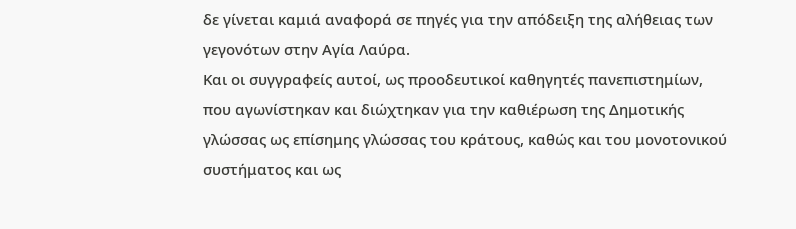δε γίνεται καμιά αναφορά σε πηγές για την απόδειξη της αλήθειας των γεγονότων στην Αγία Λαύρα.
Και οι συγγραφείς αυτοί, ως προοδευτικοί καθηγητές πανεπιστημίων, που αγωνίστηκαν και διώχτηκαν για την καθιέρωση της Δημοτικής γλώσσας ως επίσημης γλώσσας του κράτους, καθώς και του μονοτονικού συστήματος και ως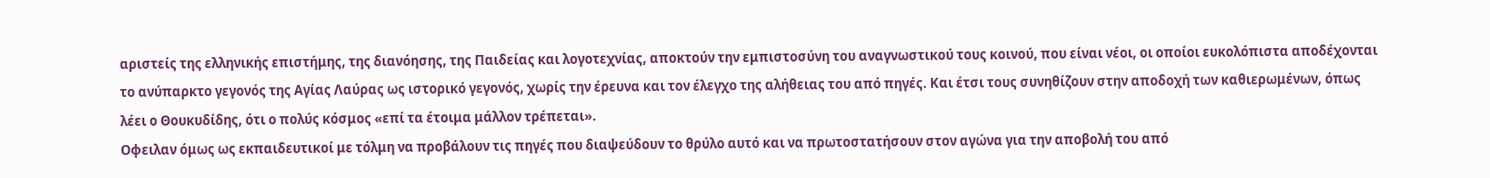αριστείς της ελληνικής επιστήμης, της διανόησης, της Παιδείας και λογοτεχνίας, αποκτούν την εμπιστοσύνη του αναγνωστικού τους κοινού, που είναι νέοι, οι οποίοι ευκολόπιστα αποδέχονται το ανύπαρκτο γεγονός της Αγίας Λαύρας ως ιστορικό γεγονός, χωρίς την έρευνα και τον έλεγχο της αλήθειας του από πηγές. Και έτσι τους συνηθίζουν στην αποδοχή των καθιερωμένων, όπως λέει ο Θουκυδίδης, ότι ο πολύς κόσμος «επί τα έτοιμα μάλλον τρέπεται».
Οφειλαν όμως ως εκπαιδευτικοί με τόλμη να προβάλουν τις πηγές που διαψεύδουν το θρύλο αυτό και να πρωτοστατήσουν στον αγώνα για την αποβολή του από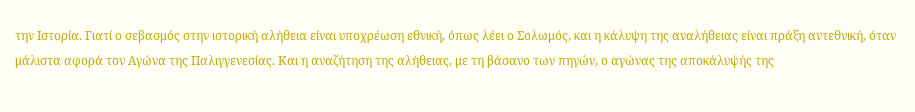την Ιστορία. Γιατί ο σεβασμός στην ιστορική αλήθεια είναι υποχρέωση εθνική, όπως λέει ο Σολωμός, και η κάλυψη της αναλήθειας είναι πράξη αντεθνική, όταν μάλιστα αφορά τον Αγώνα της Παλιγγενεσίας. Και η αναζήτηση της αλήθειας, με τη βάσανο των πηγών, ο αγώνας της αποκάλυψής της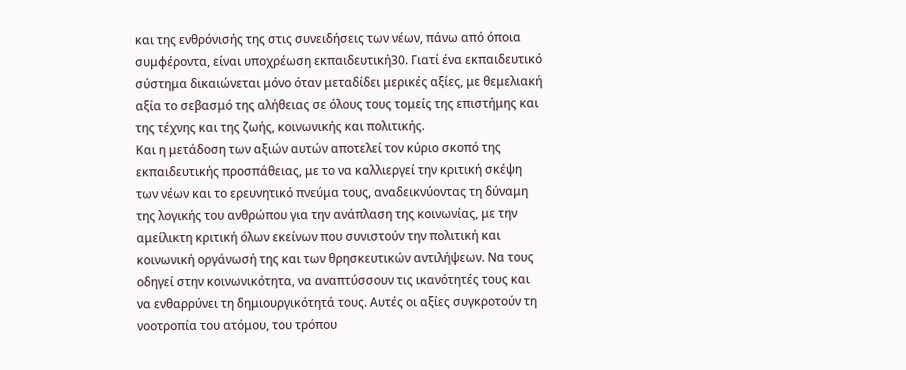και της ενθρόνισής της στις συνειδήσεις των νέων, πάνω από όποια συμφέροντα, είναι υποχρέωση εκπαιδευτική30. Γιατί ένα εκπαιδευτικό σύστημα δικαιώνεται μόνο όταν μεταδίδει μερικές αξίες, με θεμελιακή αξία το σεβασμό της αλήθειας σε όλους τους τομείς της επιστήμης και της τέχνης και της ζωής, κοινωνικής και πολιτικής.
Και η μετάδοση των αξιών αυτών αποτελεί τον κύριο σκοπό της εκπαιδευτικής προσπάθειας, με το να καλλιεργεί την κριτική σκέψη των νέων και το ερευνητικό πνεύμα τους, αναδεικνύοντας τη δύναμη της λογικής του ανθρώπου για την ανάπλαση της κοινωνίας, με την αμείλικτη κριτική όλων εκείνων που συνιστούν την πολιτική και κοινωνική οργάνωσή της και των θρησκευτικών αντιλήψεων. Να τους οδηγεί στην κοινωνικότητα, να αναπτύσσουν τις ικανότητές τους και να ενθαρρύνει τη δημιουργικότητά τους. Αυτές οι αξίες συγκροτούν τη νοοτροπία του ατόμου, του τρόπου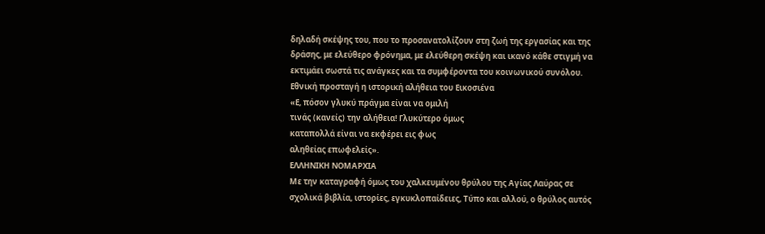δηλαδή σκέψης του, που το προσανατολίζουν στη ζωή της εργασίας και της δράσης, με ελεύθερο φρόνημα, με ελεύθερη σκέψη και ικανό κάθε στιγμή να εκτιμάει σωστά τις ανάγκες και τα συμφέροντα του κοινωνικού συνόλου.
Εθνική προσταγή η ιστορική αλήθεια του Εικοσιένα
«Ε, πόσον γλυκύ πράγμα είναι να ομιλή
τινάς (κανείς) την αλήθεια! Γλυκύτερο όμως
καταπολλά είναι να εκφέρει εις φως
αληθείας επωφελείς».
ΕΛΛΗΝΙΚΗ ΝΟΜΑΡΧΙΑ
Με την καταγραφή όμως του χαλκευμένου θρύλου της Αγίας Λαύρας σε σχολικά βιβλία, ιστορίες, εγκυκλοπαίδειες, Τύπο και αλλού, ο θρύλος αυτός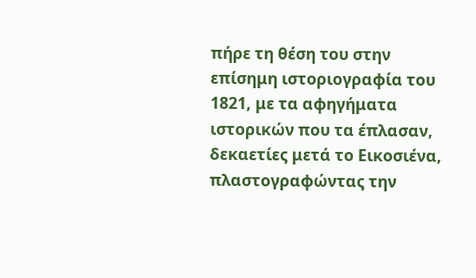πήρε τη θέση του στην επίσημη ιστοριογραφία του 1821, με τα αφηγήματα ιστορικών που τα έπλασαν, δεκαετίες μετά το Εικοσιένα, πλαστογραφώντας την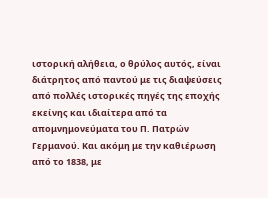ιστορική αλήθεια, ο θρύλος αυτός, είναι διάτρητος από παντού με τις διαψεύσεις από πολλές ιστορικές πηγές της εποχής εκείνης και ιδιαίτερα από τα απομνημονεύματα του Π. Πατρών Γερμανού. Και ακόμη με την καθιέρωση από το 1838, με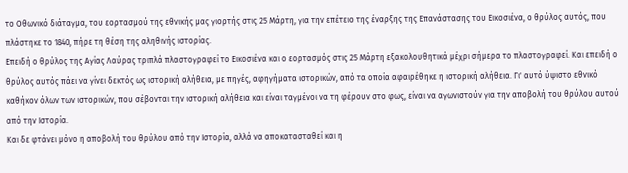το Οθωνικό διάταγμα, του εορτασμού της εθνικής μας γιορτής στις 25 Μάρτη, για την επέτειο της έναρξης της Επανάστασης του Εικοσιένα, ο θρύλος αυτός, που πλάστηκε το 1840, πήρε τη θέση της αληθινής ιστορίας.
Επειδή ο θρύλος της Αγίας Λαύρας τριπλά πλαστογραφεί το Εικοσιένα και ο εορτασμός στις 25 Μάρτη εξακολουθητικά μέχρι σήμερα το πλαστογραφεί. Και επειδή ο θρύλος αυτός πάει να γίνει δεκτός ως ιστορική αλήθεια, με πηγές, αφηγήματα ιστορικών, από τα οποία αφαιρέθηκε η ιστορική αλήθεια. Γι' αυτό ύψιστο εθνικό καθήκον όλων των ιστορικών, που σέβονται την ιστορική αλήθεια και είναι ταγμένοι να τη φέρουν στο φως, είναι να αγωνιστούν για την αποβολή του θρύλου αυτού από την Ιστορία.
Και δε φτάνει μόνο η αποβολή του θρύλου από την Ιστορία, αλλά να αποκατασταθεί και η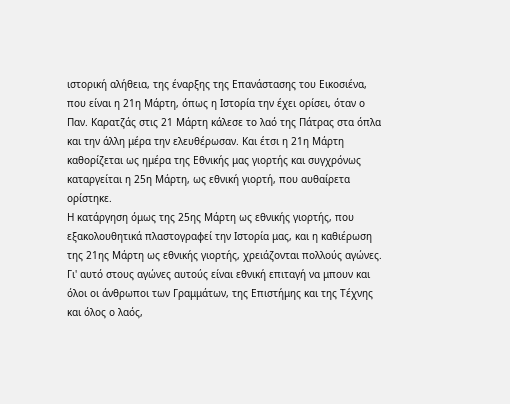ιστορική αλήθεια, της έναρξης της Επανάστασης του Εικοσιένα, που είναι η 21η Μάρτη, όπως η Ιστορία την έχει ορίσει, όταν ο Παν. Καρατζάς στις 21 Μάρτη κάλεσε το λαό της Πάτρας στα όπλα και την άλλη μέρα την ελευθέρωσαν. Και έτσι η 21η Μάρτη καθορίζεται ως ημέρα της Εθνικής μας γιορτής και συγχρόνως καταργείται η 25η Μάρτη, ως εθνική γιορτή, που αυθαίρετα ορίστηκε.
Η κατάργηση όμως της 25ης Μάρτη ως εθνικής γιορτής, που εξακολουθητικά πλαστογραφεί την Ιστορία μας, και η καθιέρωση της 21ης Μάρτη ως εθνικής γιορτής, χρειάζονται πολλούς αγώνες. Γι' αυτό στους αγώνες αυτούς είναι εθνική επιταγή να μπουν και όλοι οι άνθρωποι των Γραμμάτων, της Επιστήμης και της Τέχνης και όλος ο λαός,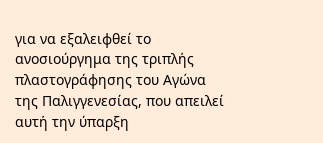για να εξαλειφθεί το ανοσιούργημα της τριπλής πλαστογράφησης του Αγώνα της Παλιγγενεσίας, που απειλεί αυτή την ύπαρξη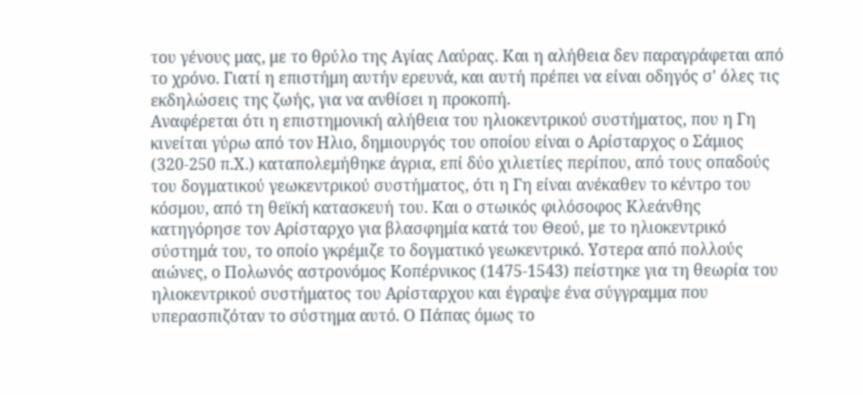του γένους μας, με το θρύλο της Αγίας Λαύρας. Και η αλήθεια δεν παραγράφεται από το χρόνο. Γιατί η επιστήμη αυτήν ερευνά, και αυτή πρέπει να είναι οδηγός σ' όλες τις εκδηλώσεις της ζωής, για να ανθίσει η προκοπή.
Αναφέρεται ότι η επιστημονική αλήθεια του ηλιοκεντρικού συστήματος, που η Γη κινείται γύρω από τον Ηλιο, δημιουργός του οποίου είναι ο Αρίσταρχος ο Σάμιος (320-250 π.Χ.) καταπολεμήθηκε άγρια, επί δύο χιλιετίες περίπου, από τους οπαδούς του δογματικού γεωκεντρικού συστήματος, ότι η Γη είναι ανέκαθεν το κέντρο του κόσμου, από τη θεϊκή κατασκευή του. Και ο στωικός φιλόσοφος Κλεάνθης κατηγόρησε τον Αρίσταρχο για βλασφημία κατά του Θεού, με το ηλιοκεντρικό σύστημά του, το οποίο γκρέμιζε το δογματικό γεωκεντρικό. Υστερα από πολλούς αιώνες, ο Πολωνός αστρονόμος Κοπέρνικος (1475-1543) πείστηκε για τη θεωρία του ηλιοκεντρικού συστήματος του Αρίσταρχου και έγραψε ένα σύγγραμμα που υπερασπιζόταν το σύστημα αυτό. Ο Πάπας όμως το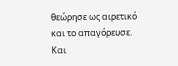θεώρησε ως αιρετικό και το απαγόρευσε. Και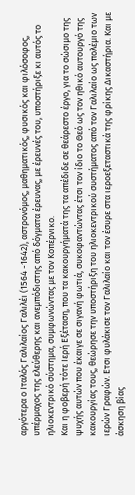αργότερα ο Ιταλός Γαλιλαίος Γαλιλέι (1564 -1642), αστρονόμος, μαθηματικός, φυσικός και φιλόσοφος, υπέρμαχος της ελεύθερης και ανεμπόδιστης από δόγματα έρευνας, με έρευνές του, υποστήριξε κι αυτός το ηλιοκεντρικό σύστημα, συμφωνώντας με τον Κοπέρνικο.
Και η φοβερή τότε Ιερή Εξέταση, που τα κακουργήματά της τα απέδιδε σε θεάρεστο έργο, για το σώσιμο της ψυχής αυτών που έκαιγε σε σιγανή φωτιά, συκοφαντώντας έτσι τον ίδιο το Θεό ως τον ηθικό αυτουργό της κακουργίας τους, θεώρησε την υποστήριξη του ηλιοκεντρικού συστήματος από τον Γαλιλαίο ως πολέμιο των ιερών Γραφών. Ετσι φυλάκισε τον Γαλιλαίο και τον έσυρε στα ιεροεξεταστικά της φρίκης Δικαστήρια. Και με άσκηση βίας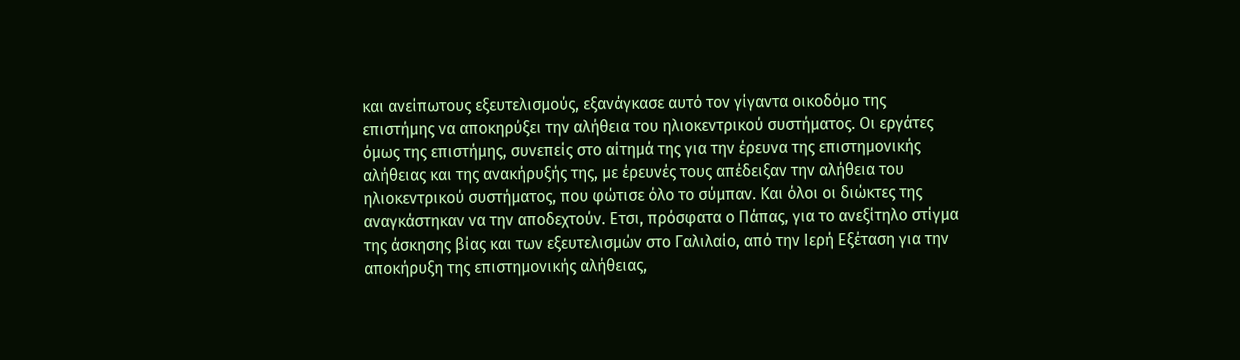και ανείπωτους εξευτελισμούς, εξανάγκασε αυτό τον γίγαντα οικοδόμο της επιστήμης να αποκηρύξει την αλήθεια του ηλιοκεντρικού συστήματος. Οι εργάτες όμως της επιστήμης, συνεπείς στο αίτημά της για την έρευνα της επιστημονικής αλήθειας και της ανακήρυξής της, με έρευνές τους απέδειξαν την αλήθεια του ηλιοκεντρικού συστήματος, που φώτισε όλο το σύμπαν. Και όλοι οι διώκτες της αναγκάστηκαν να την αποδεχτούν. Ετσι, πρόσφατα ο Πάπας, για το ανεξίτηλο στίγμα της άσκησης βίας και των εξευτελισμών στο Γαλιλαίο, από την Ιερή Εξέταση για την αποκήρυξη της επιστημονικής αλήθειας,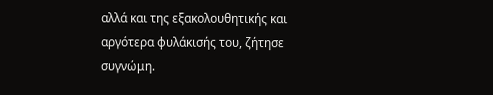αλλά και της εξακολουθητικής και αργότερα φυλάκισής του, ζήτησε συγνώμη.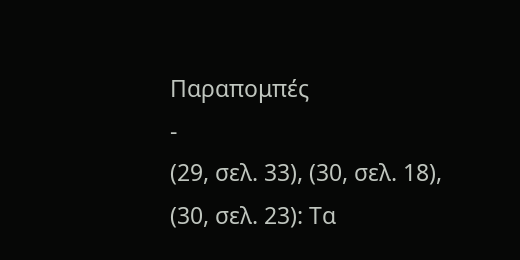Παραπομπές
-
(29, σελ. 33), (30, σελ. 18), (30, σελ. 23): Τα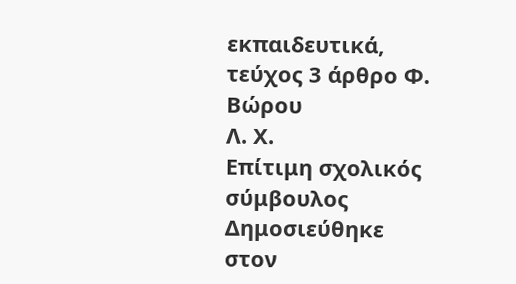εκπαιδευτικά, τεύχος 3 άρθρο Φ. Βώρου
Λ. Χ.
Επίτιμη σχολικός σύμβουλος
Δημοσιεύθηκε στον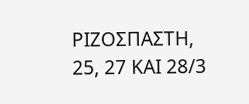ΡΙΖΟΣΠΑΣΤΗ, 25, 27 ΚΑΙ 28/3